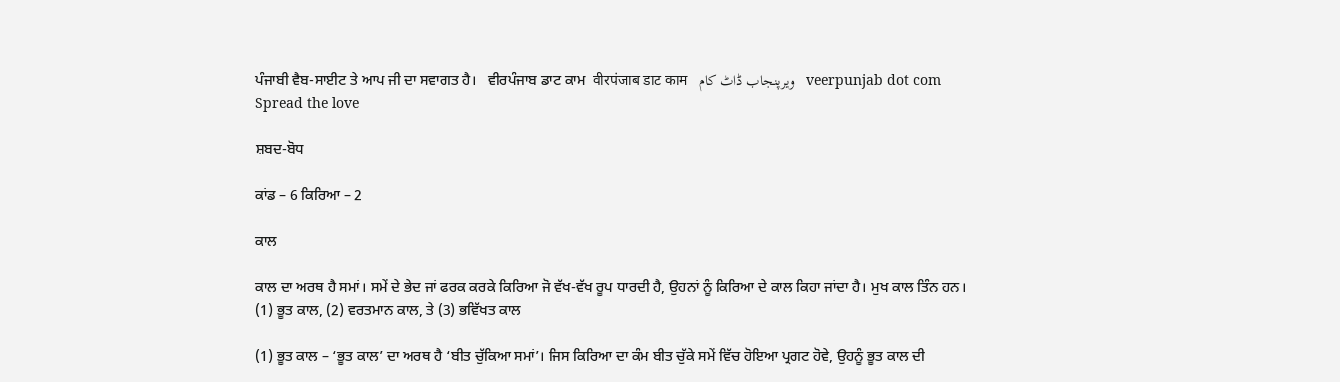ਪੰਜਾਬੀ ਵੈਬ-ਸਾਈਟ ਤੇ ਆਪ ਜੀ ਦਾ ਸਵਾਗਤ ਹੈ।   ਵੀਰਪੰਜਾਬ ਡਾਟ ਕਾਮ  वीरपंजाब डाट काम   ویرپنجاب ڈاٹ کام   veerpunjab dot com
Spread the love

ਸ਼ਬਦ-ਬੋਧ

ਕਾਂਡ – 6 ਕਿਰਿਆ – 2

ਕਾਲ

ਕਾਲ ਦਾ ਅਰਥ ਹੈ ਸਮਾਂ। ਸਮੇਂ ਦੇ ਭੇਦ ਜਾਂ ਫਰਕ ਕਰਕੇ ਕਿਰਿਆ ਜੋ ਵੱਖ-ਵੱਖ ਰੂਪ ਧਾਰਦੀ ਹੈ, ਉਹਨਾਂ ਨੂੰ ਕਿਰਿਆ ਦੇ ਕਾਲ ਕਿਹਾ ਜਾਂਦਾ ਹੈ। ਮੁਖ ਕਾਲ ਤਿੰਨ ਹਨ।
(1) ਭੂਤ ਕਾਲ, (2) ਵਰਤਮਾਨ ਕਾਲ, ਤੇ (3) ਭਵਿੱਖਤ ਕਾਲ

(1) ਭੂਤ ਕਾਲ – ‘ਭੂਤ ਕਾਲ’ ਦਾ ਅਰਥ ਹੈ ‘ਬੀਤ ਚੁੱਕਿਆ ਸਮਾਂ’। ਜਿਸ ਕਿਰਿਆ ਦਾ ਕੰਮ ਬੀਤ ਚੁੱਕੇ ਸਮੇਂ ਵਿੱਚ ਹੋਇਆ ਪ੍ਰਗਟ ਹੋਵੇ, ਉਹਨੂੰ ਭੂਤ ਕਾਲ ਦੀ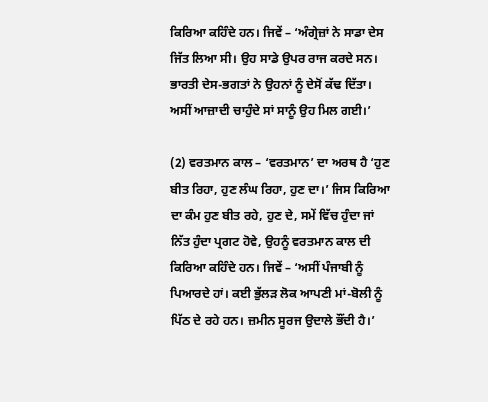ਕਿਰਿਆ ਕਹਿੰਦੇ ਹਨ। ਜਿਵੇਂ – ‘ਅੰਗ੍ਰੇਜ਼ਾਂ ਨੇ ਸਾਡਾ ਦੇਸ ਜਿੱਤ ਲਿਆ ਸੀ। ਉਹ ਸਾਡੇ ਉਪਰ ਰਾਜ ਕਰਦੇ ਸਨ। ਭਾਰਤੀ ਦੇਸ-ਭਗਤਾਂ ਨੇ ਉਹਨਾਂ ਨੂੰ ਦੇਸੋਂ ਕੱਢ ਦਿੱਤਾ। ਅਸੀਂ ਆਜ਼ਾਦੀ ਚਾਹੁੰਦੇ ਸਾਂ ਸਾਨੂੰ ਉਹ ਮਿਲ ਗਈ।’

(2) ਵਰਤਮਾਨ ਕਾਲ – ‘ਵਰਤਮਾਨ’ ਦਾ ਅਰਥ ਹੈ ‘ਹੁਣ ਬੀਤ ਰਿਹਾ, ਹੁਣ ਲੰਘ ਰਿਹਾ, ਹੁਣ ਦਾ।’ ਜਿਸ ਕਿਰਿਆ ਦਾ ਕੰਮ ਹੁਣ ਬੀਤ ਰਹੇ, ਹੁਣ ਦੇ, ਸਮੇਂ ਵਿੱਚ ਹੁੰਦਾ ਜਾਂ ਨਿੱਤ ਹੁੰਦਾ ਪ੍ਰਗਟ ਹੋਵੇ, ਉਹਨੂੰ ਵਰਤਮਾਨ ਕਾਲ ਦੀ ਕਿਰਿਆ ਕਹਿੰਦੇ ਹਨ। ਜਿਵੇਂ – ‘ਅਸੀਂ ਪੰਜਾਬੀ ਨੂੰ ਪਿਆਰਦੇ ਹਾਂ। ਕਈ ਭੁੱਲੜ ਲੋਕ ਆਪਣੀ ਮਾਂ-ਬੋਲੀ ਨੂੰ ਪਿੱਠ ਦੇ ਰਹੇ ਹਨ। ਜ਼ਮੀਨ ਸੂਰਜ ਉਦਾਲੇ ਭੌਂਦੀ ਹੈ।’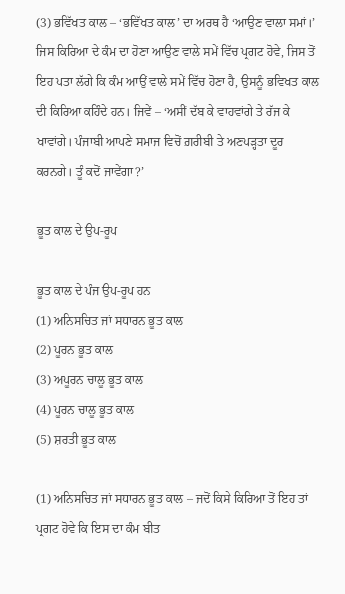(3) ਭਵਿੱਖਤ ਕਾਲ – ‘ਭਵਿੱਖਤ ਕਾਲ’ ਦਾ ਅਰਥ ਹੈ ‘ਆਉਣ ਵਾਲਾ ਸਮਾਂ।’ ਜਿਸ ਕਿਰਿਆ ਦੇ ਕੰਮ ਦਾ ਹੋਣਾ ਆਉਣ ਵਾਲੇ ਸਮੇਂ ਵਿੱਚ ਪ੍ਰਗਟ ਹੋਵੇ, ਜਿਸ ਤੋਂ ਇਹ ਪਤਾ ਲੱਗੇ ਕਿ ਕੰਮ ਆਉਂ ਵਾਲੇ ਸਮੇਂ ਵਿੱਚ ਹੋਣਾ ਹੈ, ਉਸਨੂੰ ਭਵਿਖਤ ਕਾਲ ਦੀ ਕਿਰਿਆ ਕਹਿੰਦੇ ਹਨ। ਜਿਵੇਂ – ‘ਅਸੀਂ ਦੱਬ ਕੇ ਵਾਹਵਾਂਗੇ ਤੇ ਰੱਜ ਕੇ ਖਾਵਾਂਗੇ। ਪੰਜਾਬੀ ਆਪਣੇ ਸਮਾਜ ਵਿਚੋਂ ਗ਼ਰੀਬੀ ਤੇ ਅਣਪੜ੍ਹਤਾ ਦੂਰ ਕਰਨਗੇ। ਤੂੰ ਕਦੋਂ ਜਾਵੇਂਗਾ?’

ਭੂਤ ਕਾਲ ਦੇ ਉਪ-ਰੂਪ

ਭੂਤ ਕਾਲ ਦੇ ਪੰਜ ਉਪ-ਰੂਪ ਹਨ
(1) ਅਨਿਸਚਿਤ ਜਾਂ ਸਧਾਰਨ ਭੂਤ ਕਾਲ
(2) ਪੂਰਨ ਭੂਤ ਕਾਲ
(3) ਅਪੂਰਨ ਚਾਲੂ ਭੂਤ ਕਾਲ
(4) ਪੂਰਨ ਚਾਲੂ ਭੂਤ ਕਾਲ
(5) ਸ਼ਰਤੀ ਭੂਤ ਕਾਲ

(1) ਅਨਿਸਚਿਤ ਜਾਂ ਸਧਾਰਨ ਭੂਤ ਕਾਲ – ਜਦੋਂ ਕਿਸੇ ਕਿਰਿਆ ਤੋਂ ਇਹ ਤਾਂ ਪ੍ਰਗਟ ਹੋਵੇ ਕਿ ਇਸ ਦਾ ਕੰਮ ਬੀਤ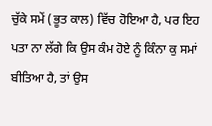ਚੁੱਕੇ ਸਮੇਂ (ਭੂਤ ਕਾਲ) ਵਿੱਚ ਹੋਇਆ ਹੈ, ਪਰ ਇਹ ਪਤਾ ਨਾ ਲੱਗੇ ਕਿ ਉਸ ਕੰਮ ਹੋਏ ਨੂੰ ਕਿੰਨਾ ਕੁ ਸਮਾਂ ਬੀਤਿਆ ਹੈ, ਤਾਂ ਉਸ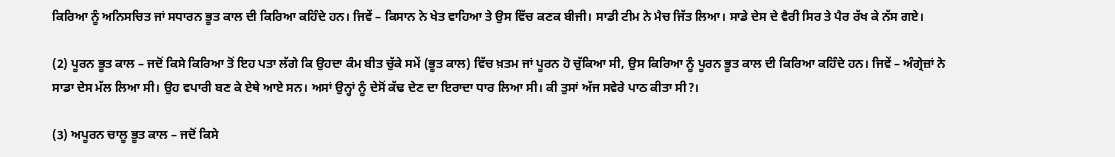ਕਿਰਿਆ ਨੂੰ ਅਨਿਸਚਿਤ ਜਾਂ ਸਧਾਰਨ ਭੂਤ ਕਾਲ ਦੀ ਕਿਰਿਆ ਕਹਿੰਦੇ ਹਨ। ਜਿਵੇਂ – ਕਿਸਾਨ ਨੇ ਖੇਤ ਵਾਹਿਆ ਤੇ ਉਸ ਵਿੱਚ ਕਣਕ ਬੀਜੀ। ਸਾਡੀ ਟੀਮ ਨੇ ਮੈਚ ਜਿੱਤ ਲਿਆ। ਸਾਡੇ ਦੇਸ ਦੇ ਵੈਰੀ ਸਿਰ ਤੇ ਪੈਰ ਰੱਖ ਕੇ ਨੱਸ ਗਏ।

(2) ਪੂਰਨ ਭੂਤ ਕਾਲ – ਜਦੋਂ ਕਿਸੇ ਕਿਰਿਆ ਤੋਂ ਇਹ ਪਤਾ ਲੱਗੇ ਕਿ ਉਹਦਾ ਕੰਮ ਬੀਤ ਚੁੱਕੇ ਸਮੇਂ (ਭੂਤ ਕਾਲ) ਵਿੱਚ ਖ਼ਤਮ ਜਾਂ ਪੂਰਨ ਹੋ ਚੁੱਕਿਆ ਸੀ, ਉਸ ਕਿਰਿਆ ਨੂੰ ਪੂਰਨ ਭੂਤ ਕਾਲ ਦੀ ਕਿਰਿਆ ਕਹਿੰਦੇ ਹਨ। ਜਿਵੇਂ – ਅੰਗ੍ਰੇਜ਼ਾਂ ਨੇ ਸਾਡਾ ਦੇਸ ਮੱਲ ਲਿਆ ਸੀ। ਉਹ ਵਪਾਰੀ ਬਣ ਕੇ ਏਥੇ ਆਏ ਸਨ। ਅਸਾਂ ਉਨ੍ਹਾਂ ਨੂੰ ਦੇਸੋਂ ਕੱਢ ਦੇਣ ਦਾ ਇਰਾਦਾ ਧਾਰ ਲਿਆ ਸੀ। ਕੀ ਤੁਸਾਂ ਅੱਜ ਸਵੇਰੇ ਪਾਠ ਕੀਤਾ ਸੀ?।

(3) ਅਪੂਰਨ ਚਾਲੂ ਭੂਤ ਕਾਲ – ਜਦੋਂ ਕਿਸੇ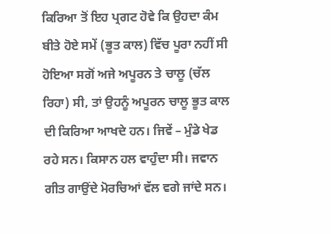ਕਿਰਿਆ ਤੋਂ ਇਹ ਪ੍ਰਗਟ ਹੋਵੇ ਕਿ ਉਹਦਾ ਕੰਮ ਬੀਤੇ ਹੋਏ ਸਮੇਂ (ਭੂਤ ਕਾਲ) ਵਿੱਚ ਪੂਰਾ ਨਹੀਂ ਸੀ ਹੋਇਆ ਸਗੋਂ ਅਜੇ ਅਪੂਰਨ ਤੇ ਚਾਲੂ (ਚੱਲ ਰਿਹਾ) ਸੀ, ਤਾਂ ਉਹਨੂੰ ਅਪੂਰਨ ਚਾਲੂ ਭੂਤ ਕਾਲ ਦੀ ਕਿਰਿਆ ਆਖਦੇ ਹਨ। ਜਿਵੇਂ – ਮੁੰਡੇ ਖੇਡ ਰਹੇ ਸਨ। ਕਿਸਾਨ ਹਲ ਵਾਹੁੰਦਾ ਸੀ। ਜਵਾਨ ਗੀਤ ਗਾਉਂਦੇ ਮੋਰਚਿਆਂ ਵੱਲ ਵਗੇ ਜਾਂਦੇ ਸਨ।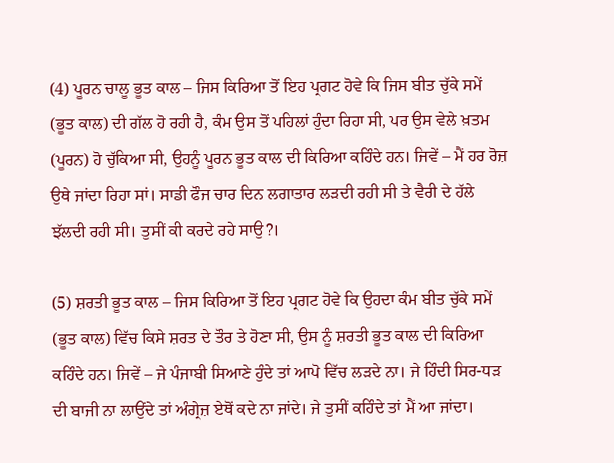(4) ਪੂਰਨ ਚਾਲੂ ਭੂਤ ਕਾਲ – ਜਿਸ ਕਿਰਿਆ ਤੋਂ ਇਹ ਪ੍ਰਗਟ ਹੋਵੇ ਕਿ ਜਿਸ ਬੀਤ ਚੁੱਕੇ ਸਮੇਂ (ਭੂਤ ਕਾਲ) ਦੀ ਗੱਲ ਹੋ ਰਹੀ ਹੈ, ਕੰਮ ਉਸ ਤੋਂ ਪਹਿਲਾਂ ਹੁੰਦਾ ਰਿਹਾ ਸੀ, ਪਰ ਉਸ ਵੇਲੇ ਖ਼ਤਮ (ਪੂਰਨ) ਹੋ ਚੁੱਕਿਆ ਸੀ, ਉਹਨੂੰ ਪੂਰਨ ਭੂਤ ਕਾਲ ਦੀ ਕਿਰਿਆ ਕਹਿੰਦੇ ਹਨ। ਜਿਵੇਂ – ਮੈਂ ਹਰ ਰੋਜ਼ ਉਥੇ ਜਾਂਦਾ ਰਿਹਾ ਸਾਂ। ਸਾਡੀ ਫੌਜ ਚਾਰ ਦਿਨ ਲਗਾਤਾਰ ਲੜਦੀ ਰਹੀ ਸੀ ਤੇ ਵੈਰੀ ਦੇ ਹੱਲੇ ਝੱਲਦੀ ਰਹੀ ਸੀ। ਤੁਸੀਂ ਕੀ ਕਰਦੇ ਰਹੇ ਸਾਉ?।

(5) ਸ਼ਰਤੀ ਭੂਤ ਕਾਲ – ਜਿਸ ਕਿਰਿਆ ਤੋਂ ਇਹ ਪ੍ਰਗਟ ਹੋਵੇ ਕਿ ਉਹਦਾ ਕੰਮ ਬੀਤ ਚੁੱਕੇ ਸਮੇਂ (ਭੂਤ ਕਾਲ) ਵਿੱਚ ਕਿਸੇ ਸ਼ਰਤ ਦੇ ਤੌਰ ਤੇ ਹੋਣਾ ਸੀ, ਉਸ ਨੂੰ ਸ਼ਰਤੀ ਭੂਤ ਕਾਲ ਦੀ ਕਿਰਿਆ ਕਹਿੰਦੇ ਹਨ। ਜਿਵੇਂ – ਜੇ ਪੰਜਾਬੀ ਸਿਆਣੇ ਹੁੰਦੇ ਤਾਂ ਆਪੋ ਵਿੱਚ ਲੜਦੇ ਨਾ। ਜੇ ਹਿੰਦੀ ਸਿਰ-ਧੜ ਦੀ ਬਾਜੀ ਨਾ ਲਾਉਂਦੇ ਤਾਂ ਅੰਗ੍ਰੇਜ਼ ਏਥੋਂ ਕਦੇ ਨਾ ਜਾਂਦੇ। ਜੇ ਤੁਸੀਂ ਕਹਿੰਦੇ ਤਾਂ ਮੈਂ ਆ ਜਾਂਦਾ।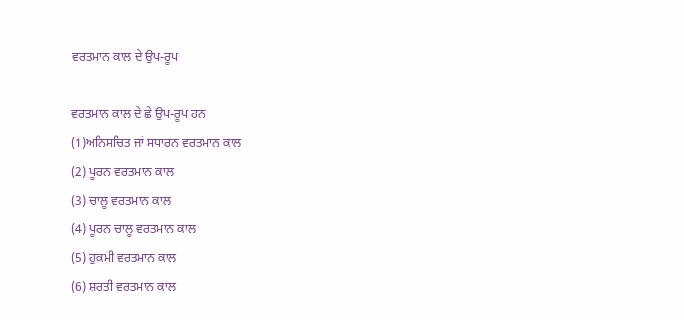ਵਰਤਮਾਨ ਕਾਲ ਦੇ ਉਪ-ਰੂਪ

ਵਰਤਮਾਨ ਕਾਲ ਦੇ ਛੇ ਉਪ-ਰੂਪ ਹਨ
(1)ਅਨਿਸਚਿਤ ਜਾਂ ਸਧਾਰਨ ਵਰਤਮਾਨ ਕਾਲ
(2) ਪੂਰਨ ਵਰਤਮਾਨ ਕਾਲ
(3) ਚਾਲੂ ਵਰਤਮਾਨ ਕਾਲ
(4) ਪੂਰਨ ਚਾਲੂ ਵਰਤਮਾਨ ਕਾਲ
(5) ਹੁਕਮੀ ਵਰਤਮਾਨ ਕਾਲ
(6) ਸ਼ਰਤੀ ਵਰਤਮਾਨ ਕਾਲ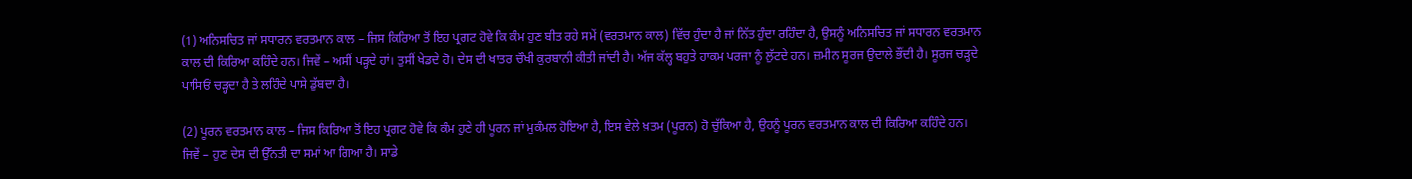(1) ਅਨਿਸਚਿਤ ਜਾਂ ਸਧਾਰਨ ਵਰਤਮਾਨ ਕਾਲ – ਜਿਸ ਕਿਰਿਆ ਤੋਂ ਇਹ ਪ੍ਰਗਟ ਹੋਵੇ ਕਿ ਕੰਮ ਹੁਣ ਬੀਤ ਰਹੇ ਸਮੇਂ (ਵਰਤਮਾਨ ਕਾਲ) ਵਿੱਚ ਹੁੰਦਾ ਹੈ ਜਾਂ ਨਿੱਤ ਹੁੰਦਾ ਰਹਿੰਦਾ ਹੈ, ਉਸਨੂੰ ਅਨਿਸਚਿਤ ਜਾਂ ਸਧਾਰਨ ਵਰਤਮਾਨ ਕਾਲ ਦੀ ਕਿਰਿਆ ਕਹਿੰਦੇ ਹਨ। ਜਿਵੇਂ – ਅਸੀਂ ਪੜ੍ਹਦੇ ਹਾਂ। ਤੁਸੀਂ ਖੇਡਦੇ ਹੋ। ਦੇਸ ਦੀ ਖਾਤਰ ਚੌਖੀ ਕੁਰਬਾਨੀ ਕੀਤੀ ਜਾਂਦੀ ਹੈ। ਅੱਜ ਕੱਲ੍ਹ ਬਹੁਤੇ ਹਾਕਮ ਪਰਜਾ ਨੂੰ ਲੁੱਟਦੇ ਹਨ। ਜ਼ਮੀਨ ਸੂਰਜ ਉਦਾਲੇ ਭੌਂਦੀ ਹੈ। ਸੂਰਜ ਚੜ੍ਹਦੇ ਪਾਸਿਓਂ ਚੜ੍ਹਦਾ ਹੈ ਤੇ ਲਹਿੰਦੇ ਪਾਸੇ ਡੁੱਬਦਾ ਹੈ।

(2) ਪੂਰਨ ਵਰਤਮਾਨ ਕਾਲ – ਜਿਸ ਕਿਰਿਆ ਤੋਂ ਇਹ ਪ੍ਰਗਟ ਹੋਵੇ ਕਿ ਕੰਮ ਹੁਣੇ ਹੀ ਪੂਰਨ ਜਾਂ ਮੁਕੰਮਲ ਹੋਇਆ ਹੈ, ਇਸ ਵੇਲੇ ਖ਼ਤਮ (ਪੂਰਨ) ਹੋ ਚੁੱਕਿਆ ਹੈ, ਉਹਨੂੰ ਪੂਰਨ ਵਰਤਮਾਨ ਕਾਲ ਦੀ ਕਿਰਿਆ ਕਹਿੰਦੇ ਹਨ। ਜਿਵੇਂ – ਹੁਣ ਦੇਸ ਦੀ ਉੱਨਤੀ ਦਾ ਸਮਾਂ ਆ ਗਿਆ ਹੈ। ਸਾਡੇ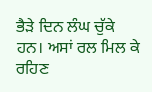ਭੈੜੇ ਦਿਨ ਲੰਘ ਚੁੱਕੇ ਹਨ। ਅਸਾਂ ਰਲ ਮਿਲ ਕੇ ਰਹਿਣ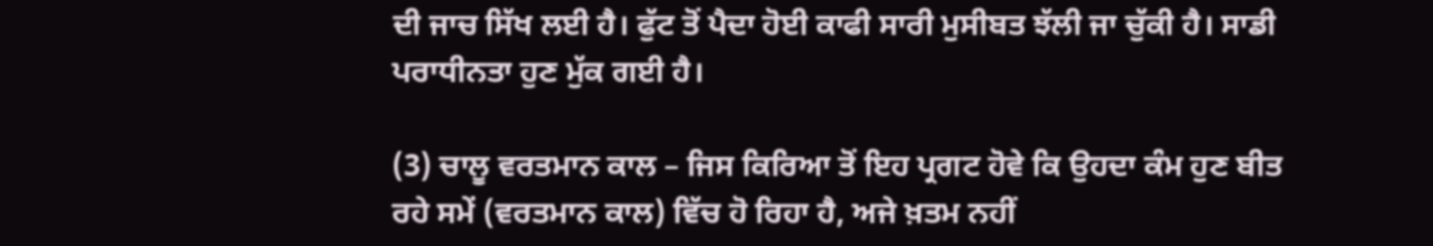ਦੀ ਜਾਚ ਸਿੱਖ ਲਈ ਹੈ। ਫੁੱਟ ਤੋਂ ਪੈਦਾ ਹੋਈ ਕਾਫੀ ਸਾਰੀ ਮੁਸੀਬਤ ਝੱਲੀ ਜਾ ਚੁੱਕੀ ਹੈ। ਸਾਡੀ ਪਰਾਧੀਨਤਾ ਹੁਣ ਮੁੱਕ ਗਈ ਹੈ।

(3) ਚਾਲੂ ਵਰਤਮਾਨ ਕਾਲ – ਜਿਸ ਕਿਰਿਆ ਤੋਂ ਇਹ ਪ੍ਰਗਟ ਹੋਵੇ ਕਿ ਉਹਦਾ ਕੰਮ ਹੁਣ ਬੀਤ ਰਹੇ ਸਮੇਂ (ਵਰਤਮਾਨ ਕਾਲ) ਵਿੱਚ ਹੋ ਰਿਹਾ ਹੈ, ਅਜੇ ਖ਼ਤਮ ਨਹੀਂ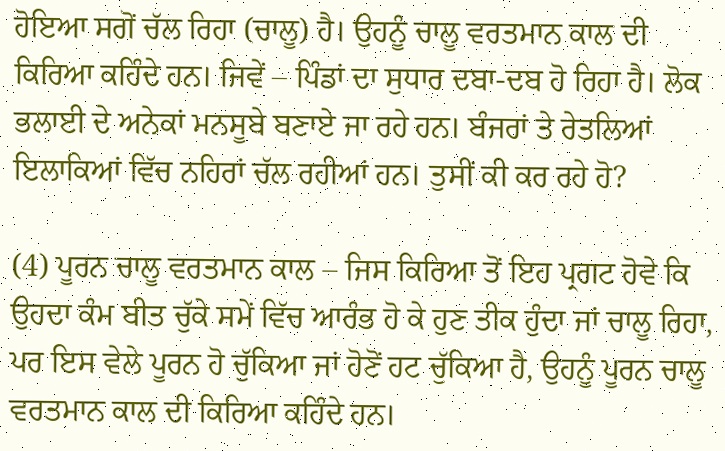ਹੋਇਆ ਸਗੋਂ ਚੱਲ ਰਿਹਾ (ਚਾਲੂ) ਹੈ। ਉਹਨੂੰ ਚਾਲੂ ਵਰਤਮਾਨ ਕਾਲ ਦੀ ਕਿਰਿਆ ਕਹਿੰਦੇ ਹਨ। ਜਿਵੇਂ – ਪਿੰਡਾਂ ਦਾ ਸੁਧਾਰ ਦਬਾ-ਦਬ ਹੋ ਰਿਹਾ ਹੈ। ਲੋਕ ਭਲਾਈ ਦੇ ਅਨੇਕਾਂ ਮਨਸੂਬੇ ਬਣਾਏ ਜਾ ਰਹੇ ਹਨ। ਬੰਜਰਾਂ ਤੇ ਰੇਤਲਿਆਂ ਇਲਾਕਿਆਂ ਵਿੱਚ ਨਹਿਰਾਂ ਚੱਲ ਰਹੀਆਂ ਹਨ। ਤੁਸੀਂ ਕੀ ਕਰ ਰਹੇ ਹੋ?

(4) ਪੂਰਨ ਚਾਲੂ ਵਰਤਮਾਨ ਕਾਲ – ਜਿਸ ਕਿਰਿਆ ਤੋਂ ਇਹ ਪ੍ਰਗਟ ਹੋਵੇ ਕਿ ਉਹਦਾ ਕੰਮ ਬੀਤ ਚੁੱਕੇ ਸਮੇਂ ਵਿੱਚ ਆਰੰਭ ਹੋ ਕੇ ਹੁਣ ਤੀਕ ਹੁੰਦਾ ਜਾਂ ਚਾਲੂ ਰਿਹਾ, ਪਰ ਇਸ ਵੇਲੇ ਪੂਰਨ ਹੋ ਚੁੱਕਿਆ ਜਾਂ ਹੋਣੋਂ ਹਟ ਚੁੱਕਿਆ ਹੈ, ਉਹਨੂੰ ਪੂਰਨ ਚਾਲੂ ਵਰਤਮਾਨ ਕਾਲ ਦੀ ਕਿਰਿਆ ਕਹਿੰਦੇ ਹਨ।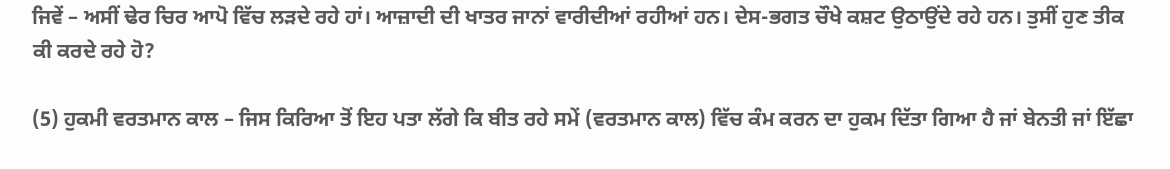ਜਿਵੇਂ – ਅਸੀਂ ਢੇਰ ਚਿਰ ਆਪੋ ਵਿੱਚ ਲੜਦੇ ਰਹੇ ਹਾਂ। ਆਜ਼ਾਦੀ ਦੀ ਖਾਤਰ ਜਾਨਾਂ ਵਾਰੀਦੀਆਂ ਰਹੀਆਂ ਹਨ। ਦੇਸ-ਭਗਤ ਚੌਖੇ ਕਸ਼ਟ ਉਠਾਉਂਦੇ ਰਹੇ ਹਨ। ਤੁਸੀਂ ਹੁਣ ਤੀਕ ਕੀ ਕਰਦੇ ਰਹੇ ਹੋ?

(5) ਹੁਕਮੀ ਵਰਤਮਾਨ ਕਾਲ – ਜਿਸ ਕਿਰਿਆ ਤੋਂ ਇਹ ਪਤਾ ਲੱਗੇ ਕਿ ਬੀਤ ਰਹੇ ਸਮੇਂ (ਵਰਤਮਾਨ ਕਾਲ) ਵਿੱਚ ਕੰਮ ਕਰਨ ਦਾ ਹੁਕਮ ਦਿੱਤਾ ਗਿਆ ਹੈ ਜਾਂ ਬੇਨਤੀ ਜਾਂ ਇੱਛਾ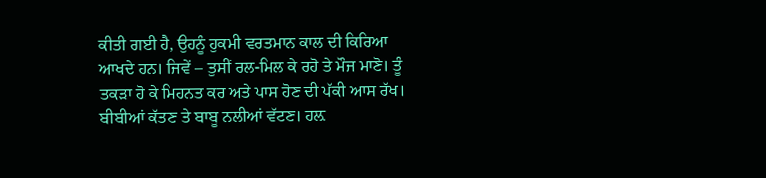ਕੀਤੀ ਗਈ ਹੈ, ਉਹਨੂੰ ਹੁਕਮੀ ਵਰਤਮਾਨ ਕਾਲ ਦੀ ਕਿਰਿਆ ਆਖਦੇ ਹਨ। ਜਿਵੇਂ – ਤੁਸੀਂ ਰਲ-ਮਿਲ ਕੇ ਰਹੋ ਤੇ ਮੌਜ ਮਾਣੋ। ਤੂੰ ਤਕੜਾ ਹੋ ਕੇ ਮਿਹਨਤ ਕਰ ਅਤੇ ਪਾਸ ਹੋਣ ਦੀ ਪੱਕੀ ਆਸ ਰੱਖ। ਬੀਬੀਆਂ ਕੱਤਣ ਤੇ ਬਾਬੂ ਨਲੀਆਂ ਵੱਟਣ। ਹਲ਼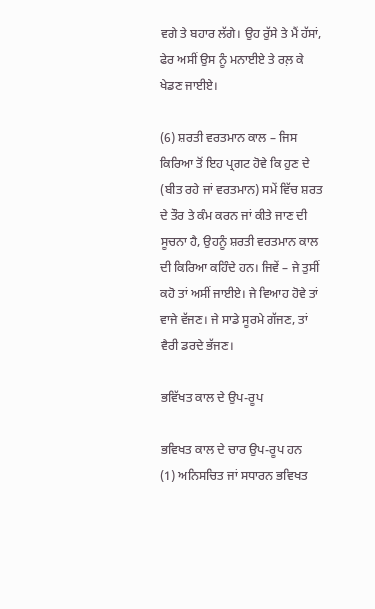ਵਗੇ ਤੇ ਬਹਾਰ ਲੱਗੇ। ਉਹ ਰੁੱਸੇ ਤੇ ਮੈਂ ਹੱਸਾਂ, ਫੇਰ ਅਸੀਂ ਉਸ ਨੂੰ ਮਨਾਈਏ ਤੇ ਰਲ਼ ਕੇ ਖੇਡਣ ਜਾਈਏ।

(6) ਸ਼ਰਤੀ ਵਰਤਮਾਨ ਕਾਲ – ਜਿਸ ਕਿਰਿਆ ਤੋਂ ਇਹ ਪ੍ਰਗਟ ਹੋਵੇ ਕਿ ਹੁਣ ਦੇ (ਬੀਤ ਰਹੇ ਜਾਂ ਵਰਤਮਾਨ) ਸਮੇਂ ਵਿੱਚ ਸ਼ਰਤ ਦੇ ਤੌਰ ਤੇ ਕੰਮ ਕਰਨ ਜਾਂ ਕੀਤੇ ਜਾਣ ਦੀ ਸੂਚਨਾ ਹੈ, ਉਹਨੂੰ ਸ਼ਰਤੀ ਵਰਤਮਾਨ ਕਾਲ ਦੀ ਕਿਰਿਆ ਕਹਿੰਦੇ ਹਨ। ਜਿਵੇਂ – ਜੇ ਤੁਸੀਂ ਕਹੋ ਤਾਂ ਅਸੀਂ ਜਾਈਏ। ਜੇ ਵਿਆਹ ਹੋਵੇ ਤਾਂ ਵਾਜੇ ਵੱਜਣ। ਜੇ ਸਾਡੇ ਸੂਰਮੇ ਗੱਜਣ, ਤਾਂ ਵੈਰੀ ਡਰਦੇ ਭੱਜਣ।

ਭਵਿੱਖਤ ਕਾਲ ਦੇ ਉਪ-ਰੂਪ

ਭਵਿਖਤ ਕਾਲ ਦੇ ਚਾਰ ਉਪ-ਰੂਪ ਹਨ
(1) ਅਨਿਸਚਿਤ ਜਾਂ ਸਧਾਰਨ ਭਵਿਖਤ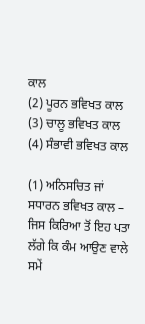ਕਾਲ
(2) ਪੂਰਨ ਭਵਿਖਤ ਕਾਲ
(3) ਚਾਲੂ ਭਵਿਖਤ ਕਾਲ
(4) ਸੰਭਾਵੀ ਭਵਿਖਤ ਕਾਲ

(1) ਅਨਿਸਚਿਤ ਜਾਂ ਸਧਾਰਨ ਭਵਿਖਤ ਕਾਲ – ਜਿਸ ਕਿਰਿਆ ਤੋਂ ਇਹ ਪਤਾ ਲੱਗੇ ਕਿ ਕੰਮ ਆਉਣ ਵਾਲੇ ਸਮੇਂ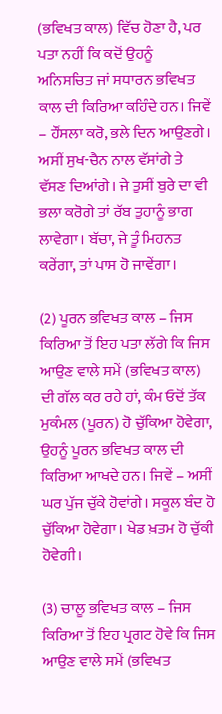(ਭਵਿਖਤ ਕਾਲ) ਵਿੱਚ ਹੋਣਾ ਹੈ, ਪਰ ਪਤਾ ਨਹੀਂ ਕਿ ਕਦੋਂ ਉਹਨੂੰ ਅਨਿਸਚਿਤ ਜਾਂ ਸਧਾਰਨ ਭਵਿਖਤ ਕਾਲ ਦੀ ਕਿਰਿਆ ਕਹਿੰਦੇ ਹਨ। ਜਿਵੇਂ – ਹੌਂਸਲਾ ਕਰੋ, ਭਲੇ ਦਿਨ ਆਉਣਗੇ। ਅਸੀਂ ਸੁਖ-ਚੈਨ ਨਾਲ ਵੱਸਾਂਗੇ ਤੇ ਵੱਸਣ ਦਿਆਂਗੇ। ਜੇ ਤੁਸੀਂ ਬੁਰੇ ਦਾ ਵੀ ਭਲਾ ਕਰੋਗੇ ਤਾਂ ਰੱਬ ਤੁਹਾਨੂੰ ਭਾਗ ਲਾਵੇਗਾ। ਬੱਚਾ, ਜੇ ਤੂੰ ਮਿਹਨਤ ਕਰੇਂਗਾ, ਤਾਂ ਪਾਸ ਹੋ ਜਾਵੇਂਗਾ।

(2) ਪੂਰਨ ਭਵਿਖਤ ਕਾਲ – ਜਿਸ ਕਿਰਿਆ ਤੋਂ ਇਹ ਪਤਾ ਲੱਗੇ ਕਿ ਜਿਸ ਆਉਣ ਵਾਲੇ ਸਮੇਂ (ਭਵਿਖਤ ਕਾਲ) ਦੀ ਗੱਲ ਕਰ ਰਹੇ ਹਾਂ, ਕੰਮ ਓਦੋਂ ਤੱਕ ਮੁਕੰਮਲ (ਪੂਰਨ) ਹੋ ਚੁੱਕਿਆ ਹੋਵੇਗਾ, ਉਹਨੂੰ ਪੂਰਨ ਭਵਿਖਤ ਕਾਲ ਦੀ ਕਿਰਿਆ ਆਖਦੇ ਹਨ। ਜਿਵੇਂ – ਅਸੀਂ ਘਰ ਪੁੱਜ ਚੁੱਕੇ ਹੋਵਾਂਗੇ। ਸਕੂਲ ਬੰਦ ਹੋ ਚੁੱਕਿਆ ਹੋਵੇਗਾ। ਖੇਡ ਖ਼ਤਮ ਹੋ ਚੁੱਕੀ ਹੋਵੇਗੀ।

(3) ਚਾਲੂ ਭਵਿਖਤ ਕਾਲ – ਜਿਸ ਕਿਰਿਆ ਤੋਂ ਇਹ ਪ੍ਰਗਟ ਹੋਵੇ ਕਿ ਜਿਸ ਆਉਣ ਵਾਲੇ ਸਮੇਂ (ਭਵਿਖਤ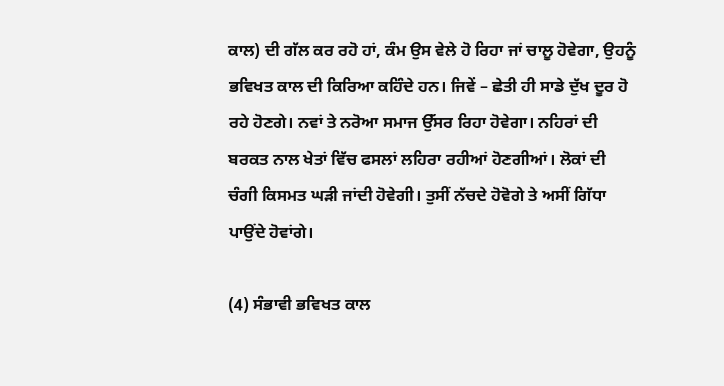ਕਾਲ) ਦੀ ਗੱਲ ਕਰ ਰਹੋ ਹਾਂ, ਕੰਮ ਉਸ ਵੇਲੇ ਹੋ ਰਿਹਾ ਜਾਂ ਚਾਲੂ ਹੋਵੇਗਾ, ਉਹਨੂੰ ਭਵਿਖਤ ਕਾਲ ਦੀ ਕਿਰਿਆ ਕਹਿੰਦੇ ਹਨ। ਜਿਵੇਂ – ਛੇਤੀ ਹੀ ਸਾਡੇ ਦੁੱਖ ਦੂਰ ਹੋ ਰਹੇ ਹੋਣਗੇ। ਨਵਾਂ ਤੇ ਨਰੋਆ ਸਮਾਜ ਉੱਸਰ ਰਿਹਾ ਹੋਵੇਗਾ। ਨਹਿਰਾਂ ਦੀ ਬਰਕਤ ਨਾਲ ਖੇਤਾਂ ਵਿੱਚ ਫਸਲਾਂ ਲਹਿਰਾ ਰਹੀਆਂ ਹੋਣਗੀਆਂ। ਲੋਕਾਂ ਦੀ ਚੰਗੀ ਕਿਸਮਤ ਘੜੀ ਜਾਂਦੀ ਹੋਵੇਗੀ। ਤੁਸੀਂ ਨੱਚਦੇ ਹੋਵੋਗੇ ਤੇ ਅਸੀਂ ਗਿੱਧਾ ਪਾਉਂਦੇ ਹੋਵਾਂਗੇ।

(4) ਸੰਭਾਵੀ ਭਵਿਖਤ ਕਾਲ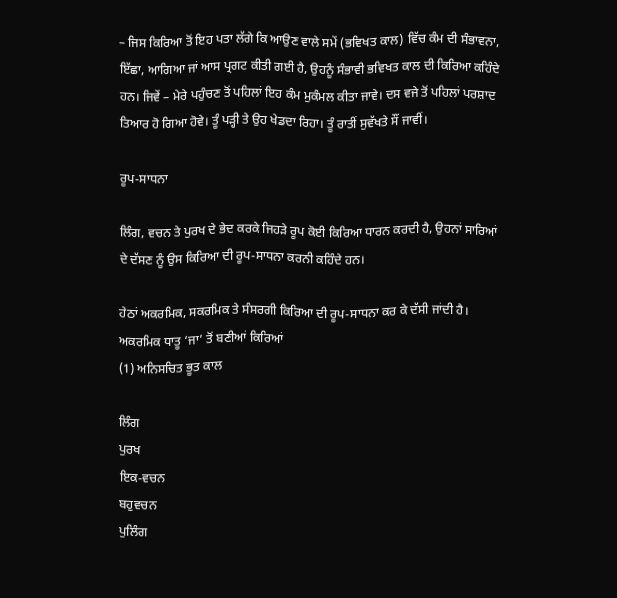– ਜਿਸ ਕਿਰਿਆ ਤੋਂ ਇਹ ਪਤਾ ਲੱਗੇ ਕਿ ਆਉਣ ਵਾਲੇ ਸਮੇਂ (ਭਵਿਖਤ ਕਾਲ) ਵਿੱਚ ਕੰਮ ਦੀ ਸੰਭਾਵਨਾ, ਇੱਛਾ, ਆਗਿਆ ਜਾਂ ਆਸ ਪ੍ਰਗਟ ਕੀਤੀ ਗਈ ਹੈ, ਉਹਨੂੰ ਸੰਭਾਵੀ ਭਵਿਖਤ ਕਾਲ ਦੀ ਕਿਰਿਆ ਕਹਿੰਦੇ ਹਨ। ਜਿਵੇਂ – ਮੇਰੇ ਪਹੁੰਚਣ ਤੋਂ ਪਹਿਲਾਂ ਇਹ ਕੰਮ ਮੁਕੰਮਲ ਕੀਤਾ ਜਾਵੇ। ਦਸ ਵਜੇ ਤੋਂ ਪਹਿਲਾਂ ਪਰਸ਼ਾਦ ਤਿਆਰ ਹੋ ਗਿਆ ਹੋਵੇ। ਤੂੰ ਪੜ੍ਹੀ ਤੇ ਉਹ ਖੇਡਦਾ ਰਿਹਾ। ਤੂੰ ਰਾਤੀਂ ਸੁਵੱਖਤੇ ਸੌਂ ਜਾਵੀਂ।

ਰੂਪ-ਸਾਧਨਾ

ਲਿੰਗ, ਵਚਨ ਤੇ ਪੁਰਖ ਦੇ ਭੇਦ ਕਰਕੇ ਜਿਹੜੇ ਰੂਪ ਕੋਈ ਕਿਰਿਆ ਧਾਰਨ ਕਰਦੀ ਹੈ, ਉਹਨਾਂ ਸਾਰਿਆਂ ਦੇ ਦੱਸਣ ਨੂੰ ਉਸ ਕਿਰਿਆ ਦੀ ਰੂਪ-ਸਾਧਨਾ ਕਰਨੀ ਕਹਿੰਦੇ ਹਨ।

ਹੇਠਾਂ ਅਕਰਮਿਕ, ਸਕਰਮਿਕ ਤੇ ਸੰਸਰਗੀ ਕਿਰਿਆ ਦੀ ਰੂਪ-ਸਾਧਨਾ ਕਰ ਕੇ ਦੱਸੀ ਜਾਂਦੀ ਹੈ।
ਅਕਰਮਿਕ ਧਾਤੂ ‘ਜਾ’ ਤੋਂ ਬਣੀਆਂ ਕਿਰਿਆਂ
(1) ਅਨਿਸਚਿਤ ਭੂਤ ਕਾਲ

ਲਿੰਗ
ਪੁਰਖ
ਇਕ-ਵਚਨ
ਬਹੁਵਚਨ
ਪੁਲਿੰਗ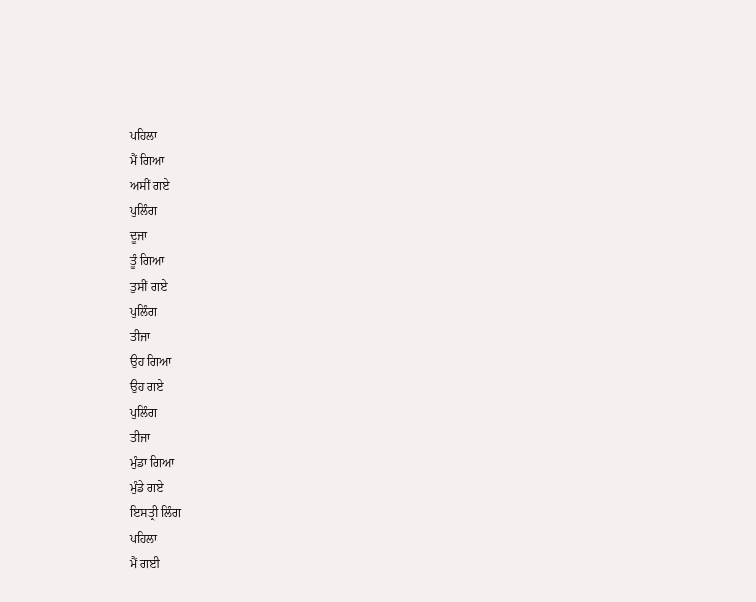ਪਹਿਲਾ
ਮੈਂ ਗਿਆ
ਅਸੀਂ ਗਏ
ਪੁਲਿੰਗ
ਦੂਜਾ
ਤੂੰ ਗਿਆ
ਤੁਸੀਂ ਗਏ
ਪੁਲਿੰਗ
ਤੀਜਾ
ਉਹ ਗਿਆ
ਉਹ ਗਏ
ਪੁਲਿੰਗ
ਤੀਜਾ
ਮੁੰਡਾ ਗਿਆ
ਮੁੰਡੇ ਗਏ
ਇਸਤ੍ਰੀ ਲਿੰਗ
ਪਹਿਲਾ
ਮੈਂ ਗਈ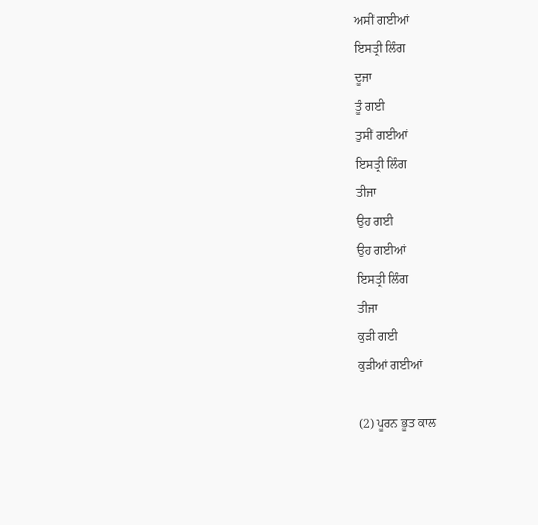ਅਸੀਂ ਗਈਆਂ
ਇਸਤ੍ਰੀ ਲਿੰਗ
ਦੂਜਾ
ਤੂੰ ਗਈ
ਤੁਸੀਂ ਗਈਆਂ
ਇਸਤ੍ਰੀ ਲਿੰਗ
ਤੀਜਾ
ਉਹ ਗਈ
ਉਹ ਗਈਆਂ
ਇਸਤ੍ਰੀ ਲਿੰਗ
ਤੀਜਾ
ਕੁੜੀ ਗਈ
ਕੁੜੀਆਂ ਗਈਆਂ

(2) ਪੂਰਨ ਭੂਤ ਕਾਲ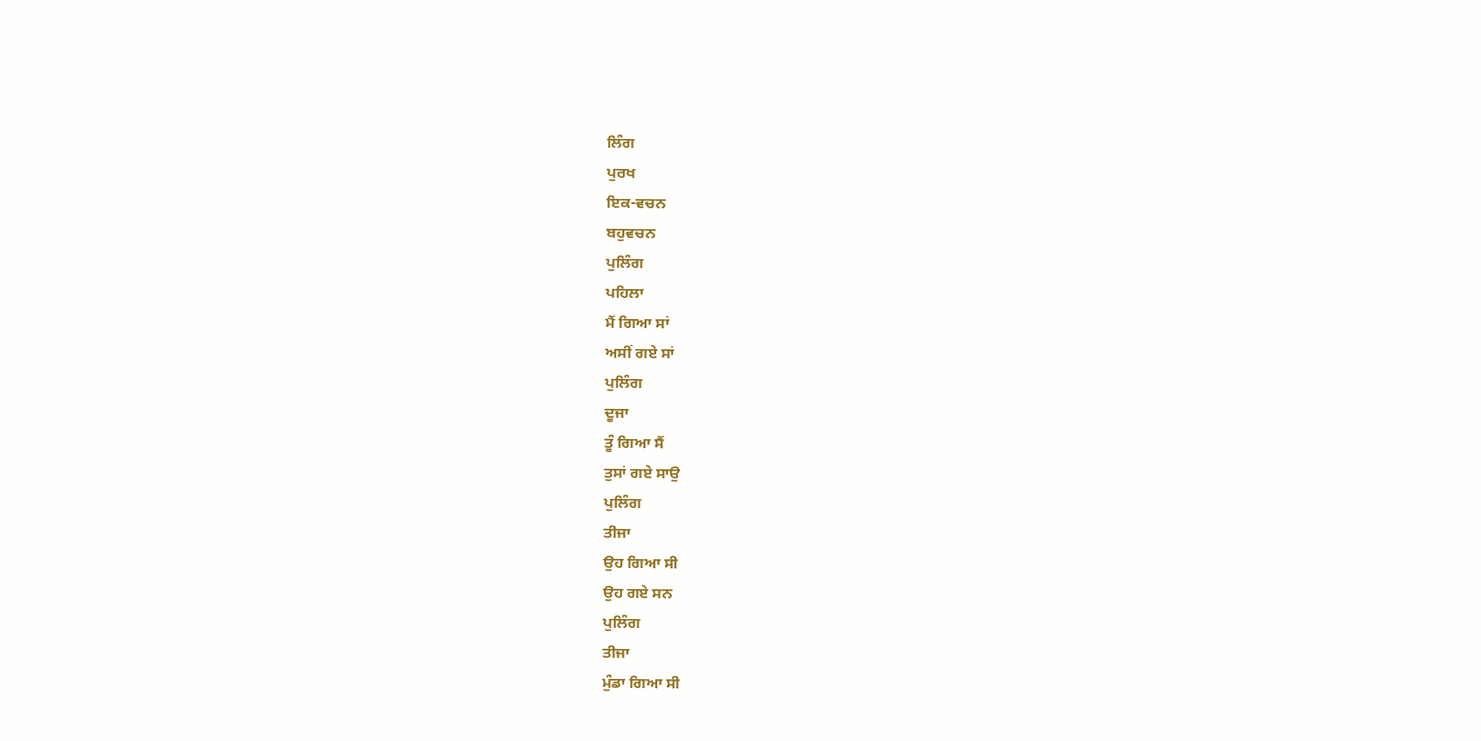ਲਿੰਗ
ਪੁਰਖ
ਇਕ-ਵਚਨ
ਬਹੁਵਚਨ
ਪੁਲਿੰਗ
ਪਹਿਲਾ
ਮੈਂ ਗਿਆ ਸਾਂ
ਅਸੀਂ ਗਏ ਸਾਂ
ਪੁਲਿੰਗ
ਦੂਜਾ
ਤੂੰ ਗਿਆ ਸੈਂ
ਤੁਸਾਂ ਗਏ ਸਾਉ
ਪੁਲਿੰਗ
ਤੀਜਾ
ਉਹ ਗਿਆ ਸੀ
ਉਹ ਗਏ ਸਨ
ਪੁਲਿੰਗ
ਤੀਜਾ
ਮੁੰਡਾ ਗਿਆ ਸੀ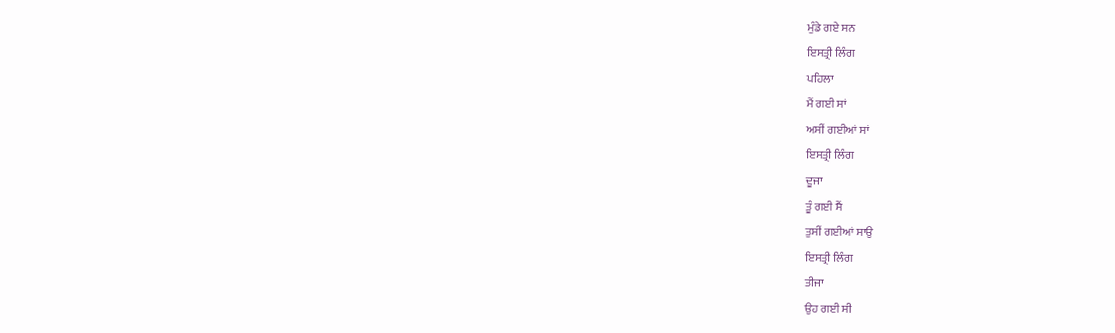ਮੁੰਡੇ ਗਏ ਸਨ
ਇਸਤ੍ਰੀ ਲਿੰਗ
ਪਹਿਲਾ
ਮੈਂ ਗਈ ਸਾਂ
ਅਸੀਂ ਗਈਆਂ ਸਾਂ
ਇਸਤ੍ਰੀ ਲਿੰਗ
ਦੂਜਾ
ਤੂੰ ਗਈ ਸੈਂ
ਤੁਸੀਂ ਗਈਆਂ ਸਾਉ
ਇਸਤ੍ਰੀ ਲਿੰਗ
ਤੀਜਾ
ਉਹ ਗਈ ਸੀ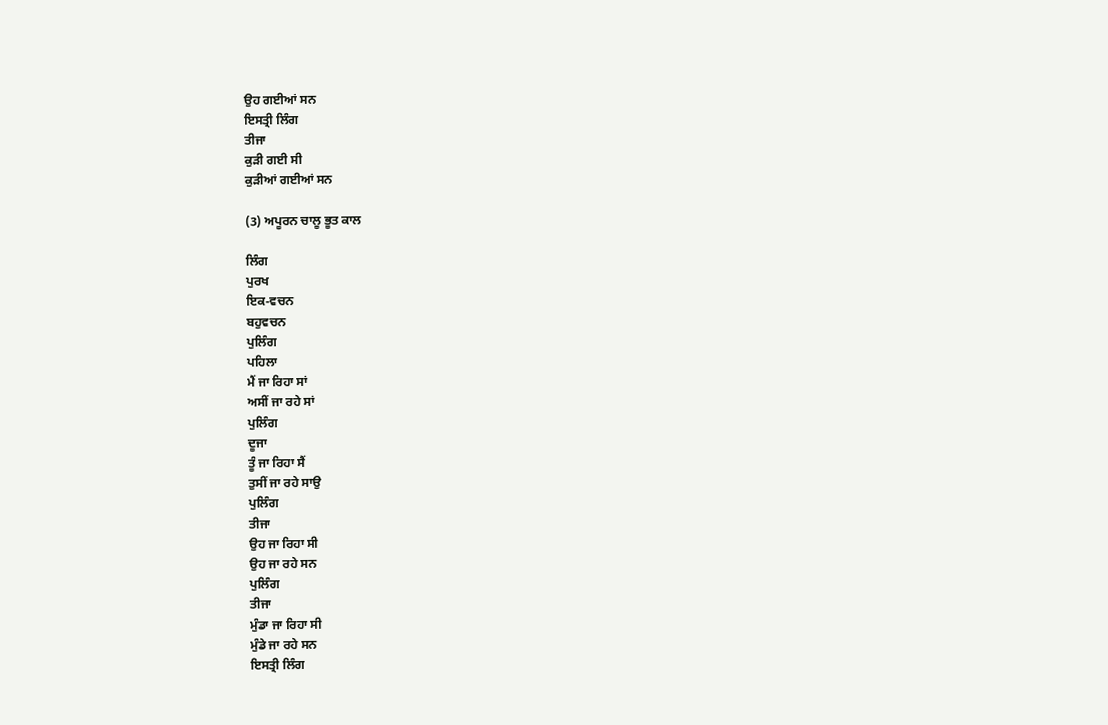ਉਹ ਗਈਆਂ ਸਨ
ਇਸਤ੍ਰੀ ਲਿੰਗ
ਤੀਜਾ
ਕੁੜੀ ਗਈ ਸੀ
ਕੁੜੀਆਂ ਗਈਆਂ ਸਨ

(3) ਅਪੂਰਨ ਚਾਲੂ ਭੂਤ ਕਾਲ

ਲਿੰਗ
ਪੁਰਖ
ਇਕ-ਵਚਨ
ਬਹੁਵਚਨ
ਪੁਲਿੰਗ
ਪਹਿਲਾ
ਮੈਂ ਜਾ ਰਿਹਾ ਸਾਂ
ਅਸੀਂ ਜਾ ਰਹੇ ਸਾਂ
ਪੁਲਿੰਗ
ਦੂਜਾ
ਤੂੰ ਜਾ ਰਿਹਾ ਸੈਂ
ਤੁਸੀਂ ਜਾ ਰਹੇ ਸਾਉ
ਪੁਲਿੰਗ
ਤੀਜਾ
ਉਹ ਜਾ ਰਿਹਾ ਸੀ
ਉਹ ਜਾ ਰਹੇ ਸਨ
ਪੁਲਿੰਗ
ਤੀਜਾ
ਮੁੰਡਾ ਜਾ ਰਿਹਾ ਸੀ
ਮੁੰਡੇ ਜਾ ਰਹੇ ਸਨ
ਇਸਤ੍ਰੀ ਲਿੰਗ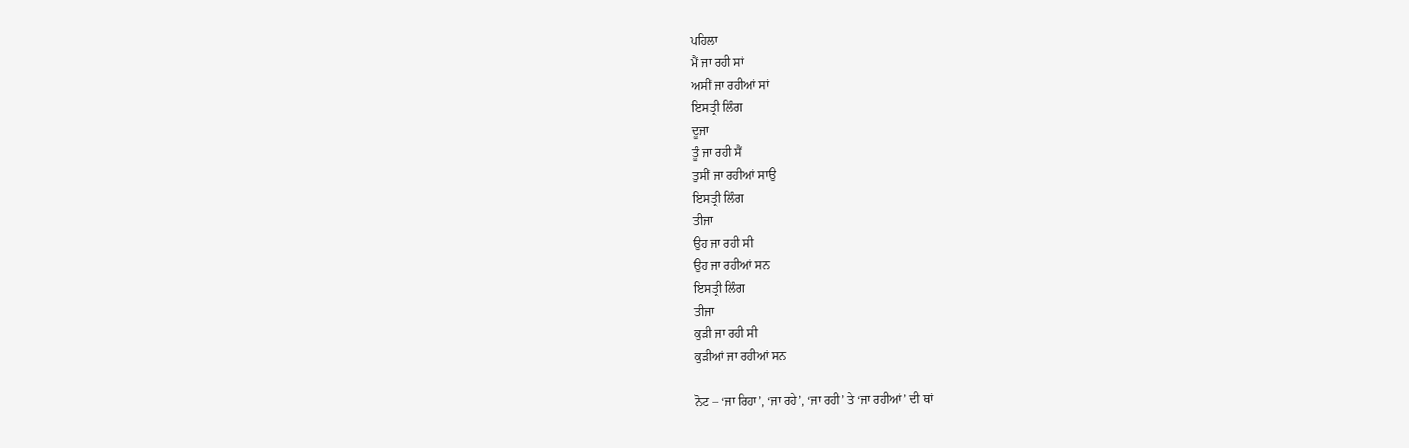ਪਹਿਲਾ
ਮੈਂ ਜਾ ਰਹੀ ਸਾਂ
ਅਸੀਂ ਜਾ ਰਹੀਆਂ ਸਾਂ
ਇਸਤ੍ਰੀ ਲਿੰਗ
ਦੂਜਾ
ਤੂੰ ਜਾ ਰਹੀ ਸੈਂ
ਤੁਸੀਂ ਜਾ ਰਹੀਆਂ ਸਾਉ
ਇਸਤ੍ਰੀ ਲਿੰਗ
ਤੀਜਾ
ਉਹ ਜਾ ਰਹੀ ਸੀ
ਉਹ ਜਾ ਰਹੀਆਂ ਸਨ
ਇਸਤ੍ਰੀ ਲਿੰਗ
ਤੀਜਾ
ਕੁੜੀ ਜਾ ਰਹੀ ਸੀ
ਕੁੜੀਆਂ ਜਾ ਰਹੀਆਂ ਸਨ

ਨੋਟ – ‘ਜਾ ਰਿਹਾ’, ‘ਜਾ ਰਹੇ’, ‘ਜਾ ਰਹੀ’ ਤੇ ‘ਜਾ ਰਹੀਆਂ’ ਦੀ ਥਾਂ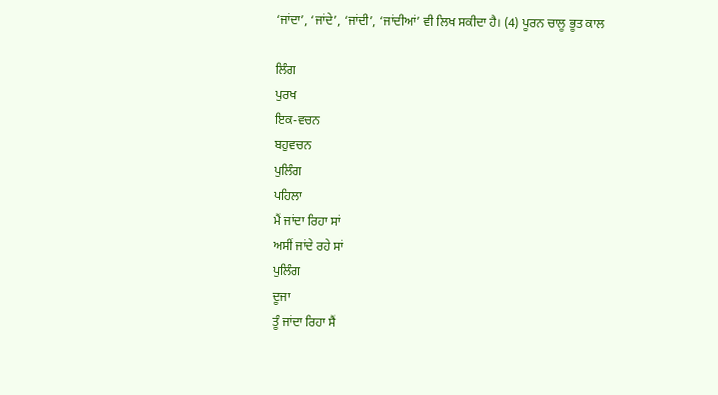‘ਜਾਂਦਾ’, ‘ਜਾਂਦੇ’, ‘ਜਾਂਦੀ’, ‘ਜਾਂਦੀਆਂ’ ਵੀ ਲਿਖ ਸਕੀਦਾ ਹੈ। (4) ਪੂਰਨ ਚਾਲੂ ਭੂਤ ਕਾਲ

ਲਿੰਗ
ਪੁਰਖ
ਇਕ-ਵਚਨ
ਬਹੁਵਚਨ
ਪੁਲਿੰਗ
ਪਹਿਲਾ
ਮੈਂ ਜਾਂਦਾ ਰਿਹਾ ਸਾਂ
ਅਸੀਂ ਜਾਂਦੇ ਰਹੇ ਸਾਂ
ਪੁਲਿੰਗ
ਦੂਜਾ
ਤੂੰ ਜਾਂਦਾ ਰਿਹਾ ਸੈਂ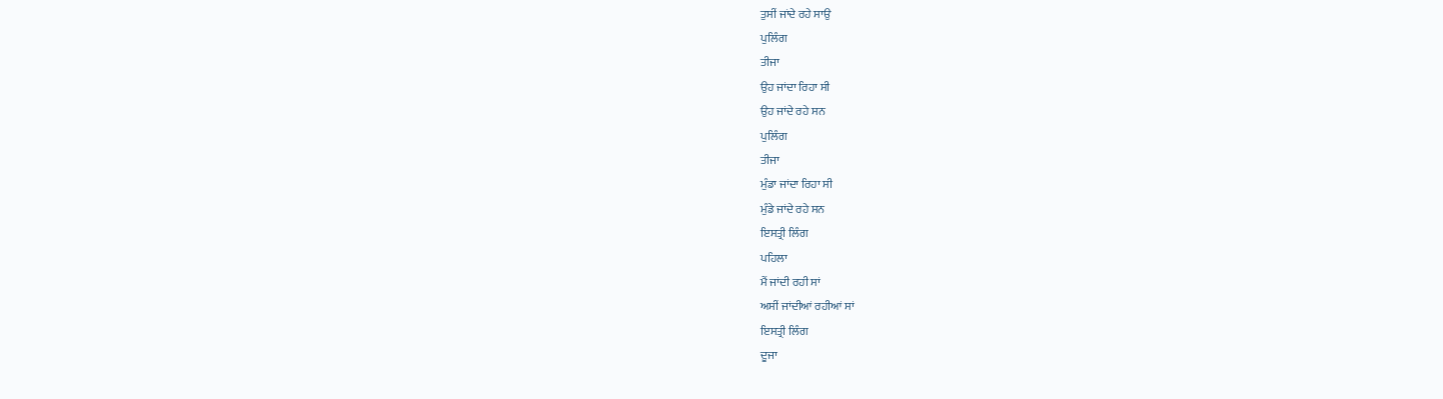ਤੁਸੀਂ ਜਾਂਦੇ ਰਹੇ ਸਾਉ
ਪੁਲਿੰਗ
ਤੀਜਾ
ਉਹ ਜਾਂਦਾ ਰਿਹਾ ਸੀ
ਉਹ ਜਾਂਦੇ ਰਹੇ ਸਨ
ਪੁਲਿੰਗ
ਤੀਜਾ
ਮੁੰਡਾ ਜਾਂਦਾ ਰਿਹਾ ਸੀ
ਮੁੰਡੇ ਜਾਂਦੇ ਰਹੇ ਸਨ
ਇਸਤ੍ਰੀ ਲਿੰਗ
ਪਹਿਲਾ
ਮੈਂ ਜਾਂਦੀ ਰਹੀ ਸਾਂ
ਅਸੀਂ ਜਾਂਦੀਆਂ ਰਹੀਆਂ ਸਾਂ
ਇਸਤ੍ਰੀ ਲਿੰਗ
ਦੂਜਾ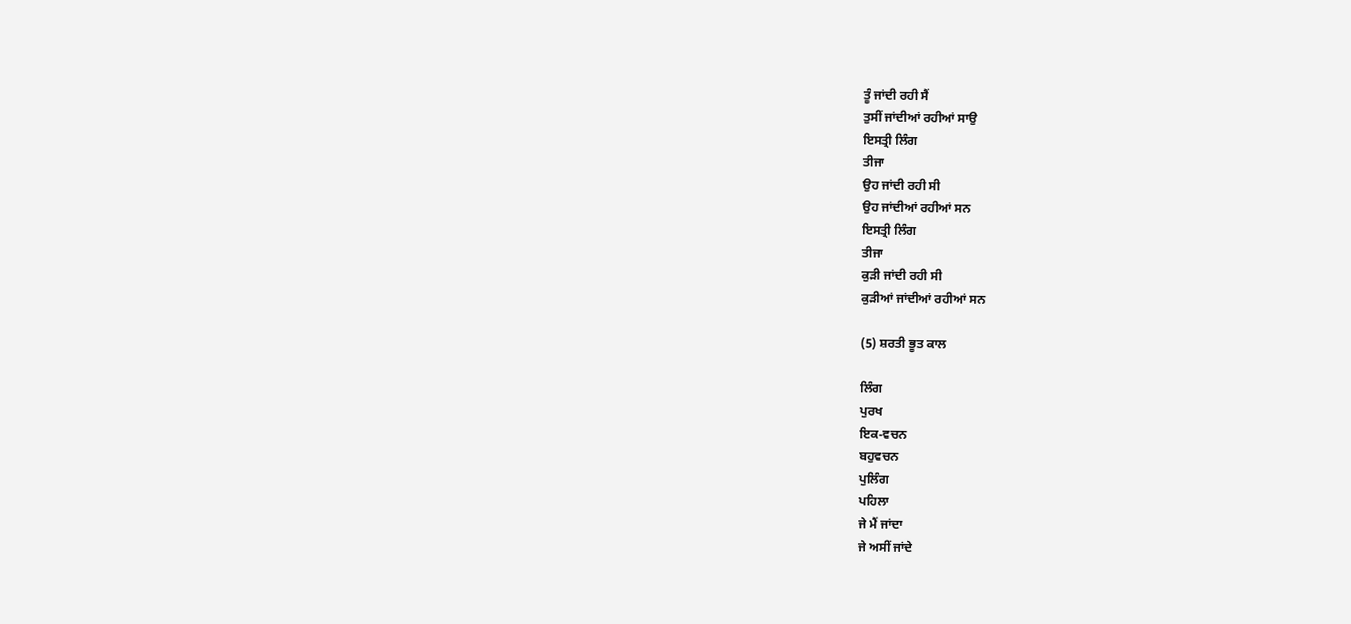ਤੂੰ ਜਾਂਦੀ ਰਹੀ ਸੈਂ
ਤੁਸੀਂ ਜਾਂਦੀਆਂ ਰਹੀਆਂ ਸਾਉ
ਇਸਤ੍ਰੀ ਲਿੰਗ
ਤੀਜਾ
ਉਹ ਜਾਂਦੀ ਰਹੀ ਸੀ
ਉਹ ਜਾਂਦੀਆਂ ਰਹੀਆਂ ਸਨ
ਇਸਤ੍ਰੀ ਲਿੰਗ
ਤੀਜਾ
ਕੁੜੀ ਜਾਂਦੀ ਰਹੀ ਸੀ
ਕੁੜੀਆਂ ਜਾਂਦੀਆਂ ਰਹੀਆਂ ਸਨ

(5) ਸ਼ਰਤੀ ਭੂਤ ਕਾਲ

ਲਿੰਗ
ਪੁਰਖ
ਇਕ-ਵਚਨ
ਬਹੁਵਚਨ
ਪੁਲਿੰਗ
ਪਹਿਲਾ
ਜੇ ਮੈਂ ਜਾਂਦਾ
ਜੇ ਅਸੀਂ ਜਾਂਦੇ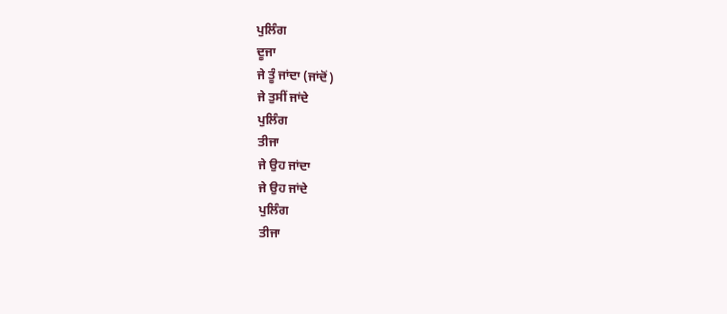ਪੁਲਿੰਗ
ਦੂਜਾ
ਜੇ ਤੂੰ ਜਾਂਦਾ (ਜਾਂਦੋਂ)
ਜੇ ਤੁਸੀਂ ਜਾਂਦੇ
ਪੁਲਿੰਗ
ਤੀਜਾ
ਜੇ ਉਹ ਜਾਂਦਾ
ਜੇ ਉਹ ਜਾਂਦੇ
ਪੁਲਿੰਗ
ਤੀਜਾ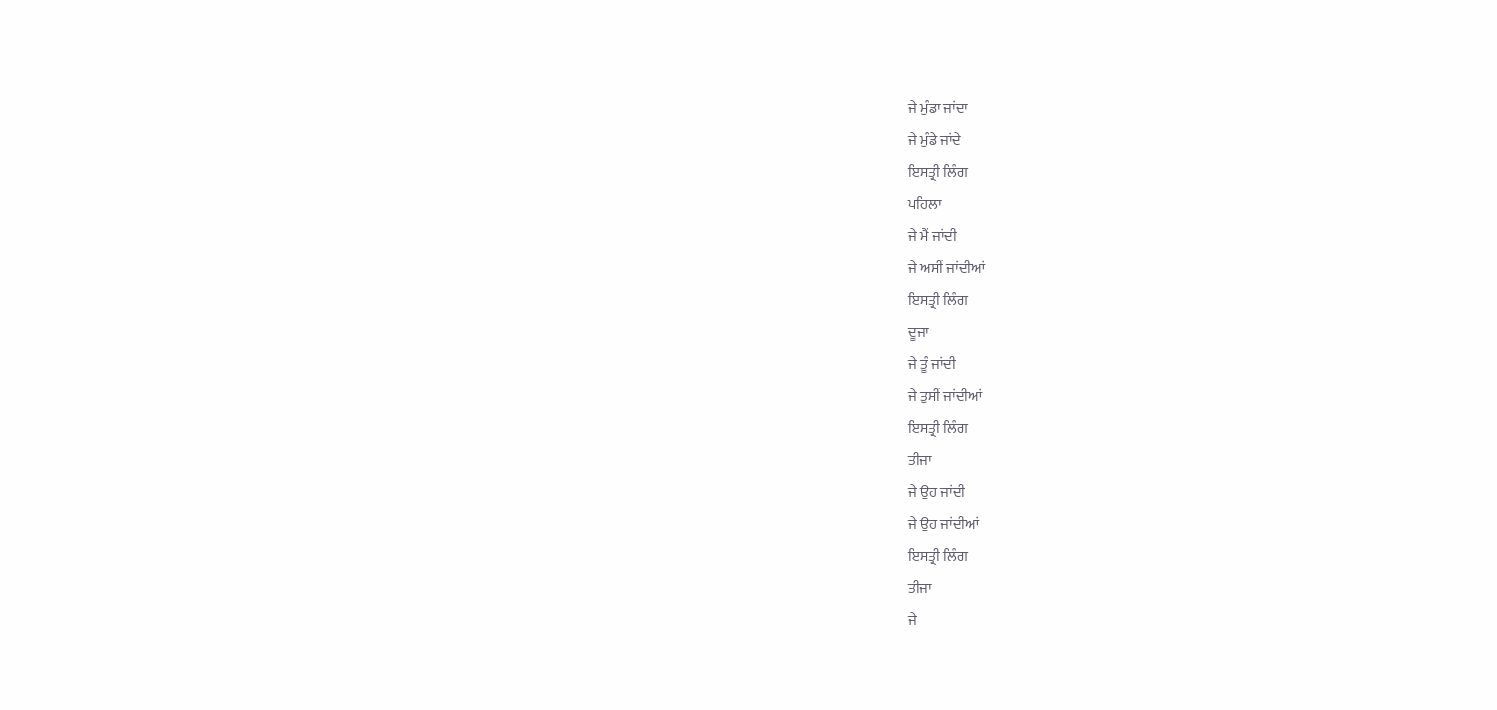ਜੇ ਮੁੰਡਾ ਜਾਂਦਾ
ਜੇ ਮੁੰਡੇ ਜਾਂਦੇ
ਇਸਤ੍ਰੀ ਲਿੰਗ
ਪਹਿਲਾ
ਜੇ ਮੈਂ ਜਾਂਦੀ
ਜੇ ਅਸੀਂ ਜਾਂਦੀਆਂ
ਇਸਤ੍ਰੀ ਲਿੰਗ
ਦੂਜਾ
ਜੇ ਤੂੰ ਜਾਂਦੀ
ਜੇ ਤੁਸੀਂ ਜਾਂਦੀਆਂ
ਇਸਤ੍ਰੀ ਲਿੰਗ
ਤੀਜਾ
ਜੇ ਉਹ ਜਾਂਦੀ
ਜੇ ਉਹ ਜਾਂਦੀਆਂ
ਇਸਤ੍ਰੀ ਲਿੰਗ
ਤੀਜਾ
ਜੇ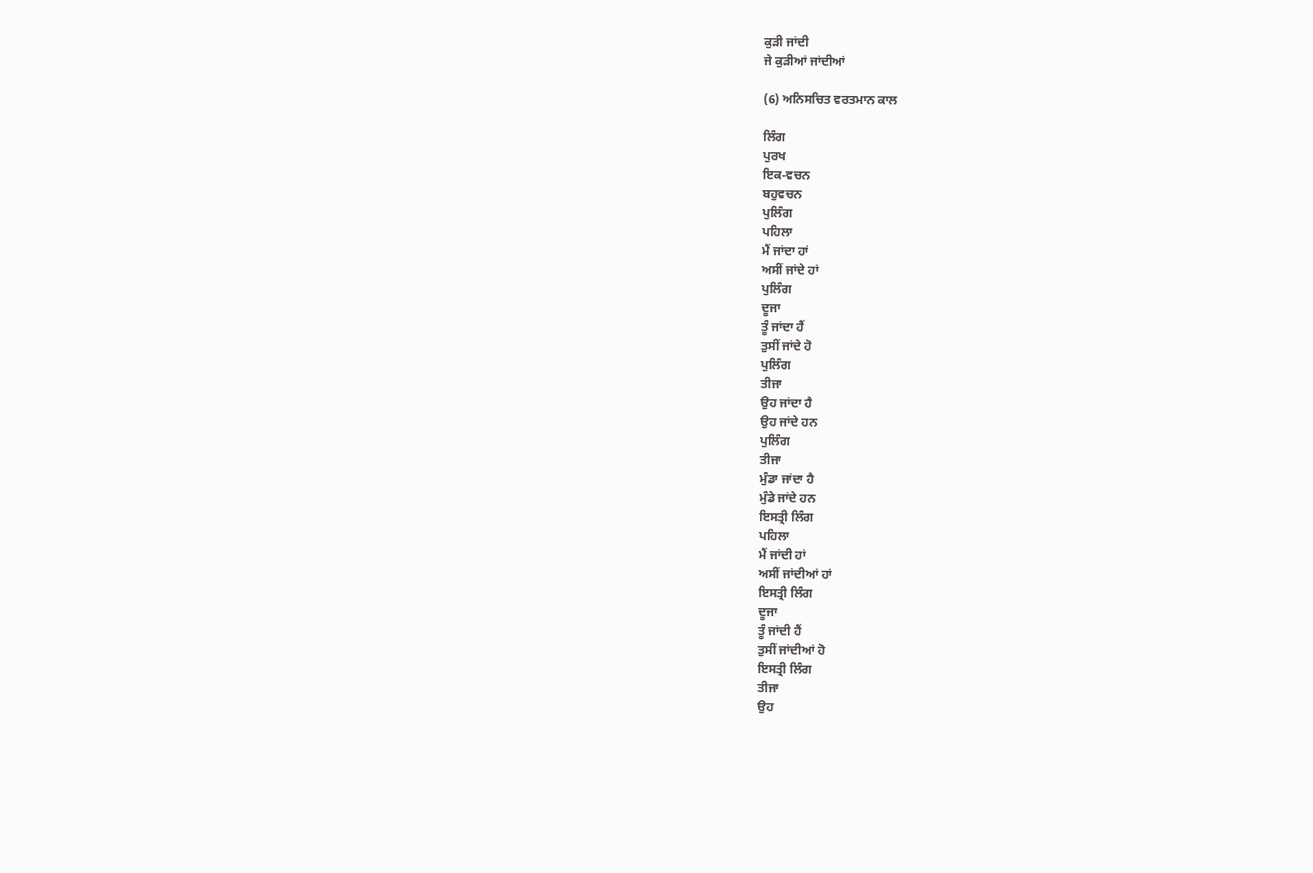ਕੁੜੀ ਜਾਂਦੀ
ਜੇ ਕੁੜੀਆਂ ਜਾਂਦੀਆਂ

(6) ਅਨਿਸਚਿਤ ਵਰਤਮਾਨ ਕਾਲ

ਲਿੰਗ
ਪੁਰਖ
ਇਕ-ਵਚਨ
ਬਹੁਵਚਨ
ਪੁਲਿੰਗ
ਪਹਿਲਾ
ਮੈਂ ਜਾਂਦਾ ਹਾਂ
ਅਸੀਂ ਜਾਂਦੇ ਹਾਂ
ਪੁਲਿੰਗ
ਦੂਜਾ
ਤੂੰ ਜਾਂਦਾ ਹੈਂ
ਤੁਸੀਂ ਜਾਂਦੇ ਹੋ
ਪੁਲਿੰਗ
ਤੀਜਾ
ਉਹ ਜਾਂਦਾ ਹੈ
ਉਹ ਜਾਂਦੇ ਹਨ
ਪੁਲਿੰਗ
ਤੀਜਾ
ਮੁੰਡਾ ਜਾਂਦਾ ਹੈ
ਮੁੰਡੇ ਜਾਂਦੇ ਹਨ
ਇਸਤ੍ਰੀ ਲਿੰਗ
ਪਹਿਲਾ
ਮੈਂ ਜਾਂਦੀ ਹਾਂ
ਅਸੀਂ ਜਾਂਦੀਆਂ ਹਾਂ
ਇਸਤ੍ਰੀ ਲਿੰਗ
ਦੂਜਾ
ਤੂੰ ਜਾਂਦੀ ਹੈਂ
ਤੁਸੀਂ ਜਾਂਦੀਆਂ ਹੋ
ਇਸਤ੍ਰੀ ਲਿੰਗ
ਤੀਜਾ
ਉਹ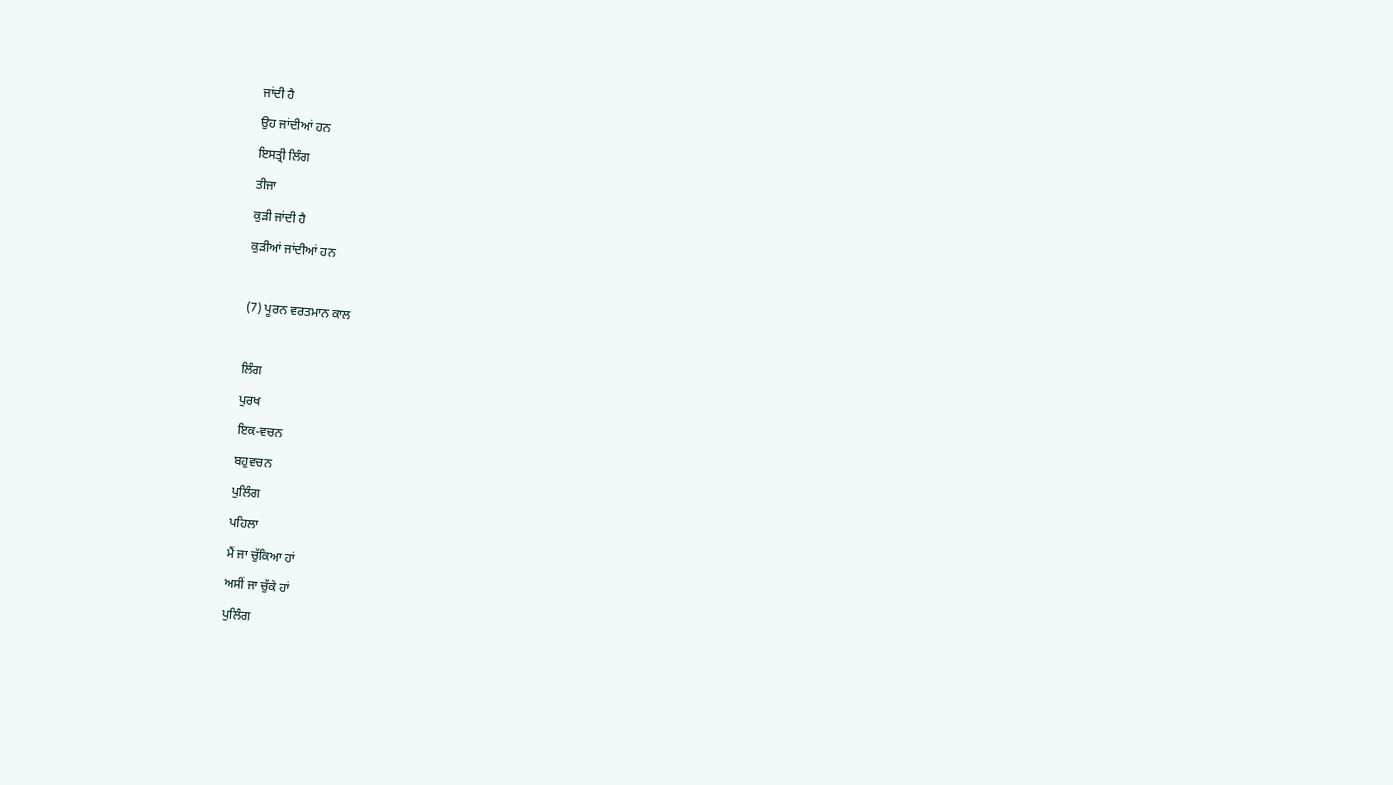ਜਾਂਦੀ ਹੈ
ਉਹ ਜਾਂਦੀਆਂ ਹਨ
ਇਸਤ੍ਰੀ ਲਿੰਗ
ਤੀਜਾ
ਕੁੜੀ ਜਾਂਦੀ ਹੈ
ਕੁੜੀਆਂ ਜਾਂਦੀਆਂ ਹਨ

(7) ਪੂਰਨ ਵਰਤਮਾਨ ਕਾਲ

ਲਿੰਗ
ਪੁਰਖ
ਇਕ-ਵਚਨ
ਬਹੁਵਚਨ
ਪੁਲਿੰਗ
ਪਹਿਲਾ
ਮੈਂ ਜਾ ਚੁੱਕਿਆ ਹਾਂ
ਅਸੀਂ ਜਾ ਚੁੱਕੇ ਹਾਂ
ਪੁਲਿੰਗ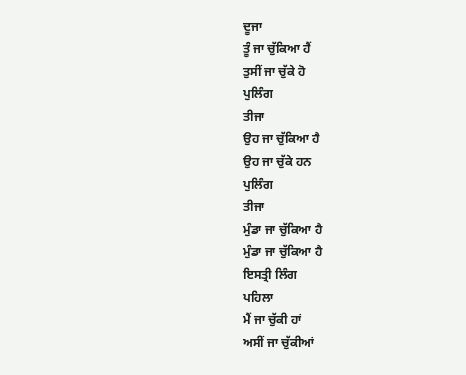ਦੂਜਾ
ਤੂੰ ਜਾ ਚੁੱਕਿਆ ਹੈਂ
ਤੁਸੀਂ ਜਾ ਚੁੱਕੇ ਹੋ
ਪੁਲਿੰਗ
ਤੀਜਾ
ਉਹ ਜਾ ਚੁੱਕਿਆ ਹੈ
ਉਹ ਜਾ ਚੁੱਕੇ ਹਨ
ਪੁਲਿੰਗ
ਤੀਜਾ
ਮੁੰਡਾ ਜਾ ਚੁੱਕਿਆ ਹੈ
ਮੁੰਡਾ ਜਾ ਚੁੱਕਿਆ ਹੈ
ਇਸਤ੍ਰੀ ਲਿੰਗ
ਪਹਿਲਾ
ਮੈਂ ਜਾ ਚੁੱਕੀ ਹਾਂ
ਅਸੀਂ ਜਾ ਚੁੱਕੀਆਂ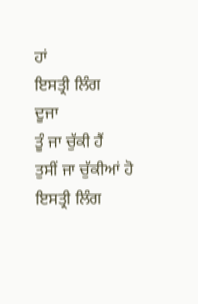ਹਾਂ
ਇਸਤ੍ਰੀ ਲਿੰਗ
ਦੂਜਾ
ਤੂੰ ਜਾ ਚੁੱਕੀ ਹੈਂ
ਤੁਸੀਂ ਜਾ ਚੁੱਕੀਆਂ ਹੋ
ਇਸਤ੍ਰੀ ਲਿੰਗ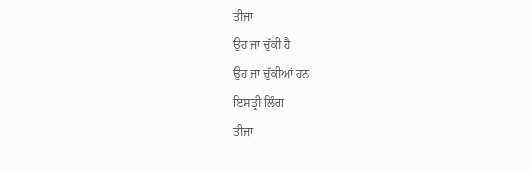ਤੀਜਾ
ਉਹ ਜਾ ਚੁੱਕੀ ਹੈ
ਉਹ ਜਾ ਚੁੱਕੀਆਂ ਹਨ
ਇਸਤ੍ਰੀ ਲਿੰਗ
ਤੀਜਾ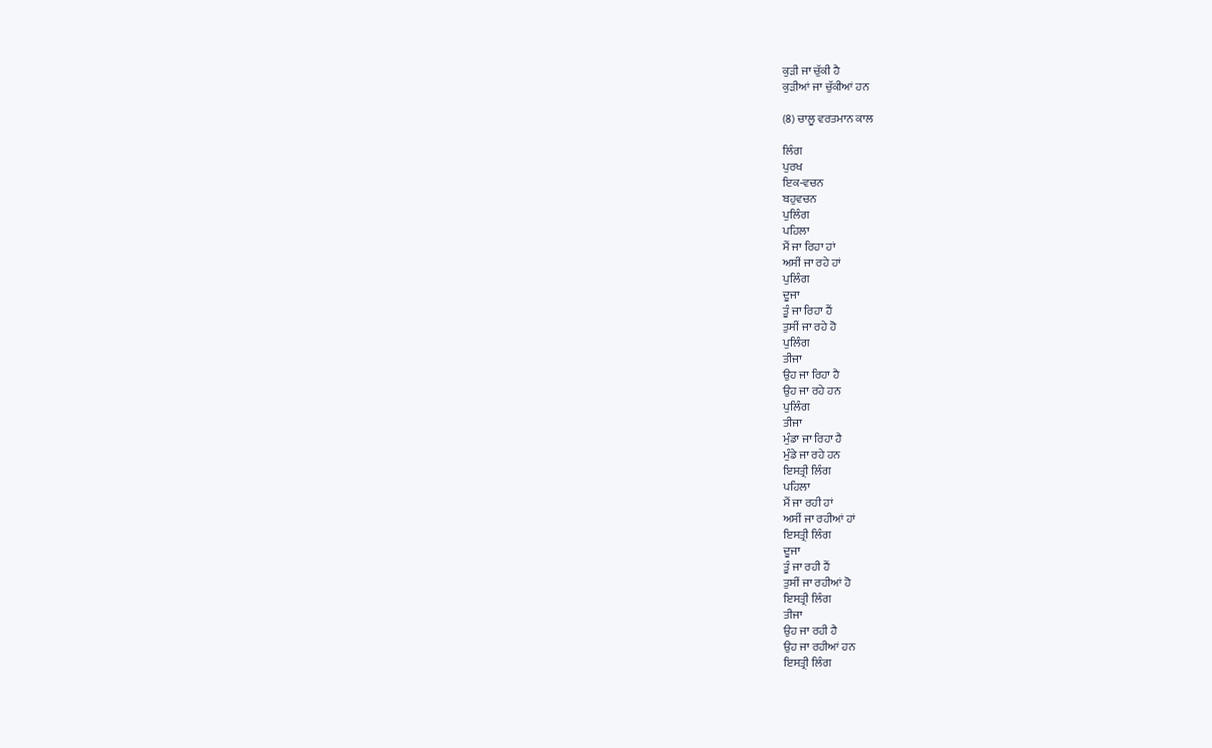ਕੁੜੀ ਜਾ ਚੁੱਕੀ ਹੈ
ਕੁੜੀਆਂ ਜਾ ਚੁੱਕੀਆਂ ਹਨ

(8) ਚਾਲੂ ਵਰਤਮਾਨ ਕਾਲ

ਲਿੰਗ
ਪੁਰਖ
ਇਕ-ਵਚਨ
ਬਹੁਵਚਨ
ਪੁਲਿੰਗ
ਪਹਿਲਾ
ਮੈਂ ਜਾ ਰਿਹਾ ਹਾਂ
ਅਸੀਂ ਜਾ ਰਹੇ ਹਾਂ
ਪੁਲਿੰਗ
ਦੂਜਾ
ਤੂੰ ਜਾ ਰਿਹਾ ਹੈਂ
ਤੁਸੀਂ ਜਾ ਰਹੇ ਹੋ
ਪੁਲਿੰਗ
ਤੀਜਾ
ਉਹ ਜਾ ਰਿਹਾ ਹੈ
ਉਹ ਜਾ ਰਹੇ ਹਨ
ਪੁਲਿੰਗ
ਤੀਜਾ
ਮੁੰਡਾ ਜਾ ਰਿਹਾ ਹੈ
ਮੁੰਡੇ ਜਾ ਰਹੇ ਹਨ
ਇਸਤ੍ਰੀ ਲਿੰਗ
ਪਹਿਲਾ
ਮੈਂ ਜਾ ਰਹੀ ਹਾਂ
ਅਸੀਂ ਜਾ ਰਹੀਆਂ ਹਾਂ
ਇਸਤ੍ਰੀ ਲਿੰਗ
ਦੂਜਾ
ਤੂੰ ਜਾ ਰਹੀ ਹੈਂ
ਤੁਸੀਂ ਜਾ ਰਹੀਆਂ ਹੋ
ਇਸਤ੍ਰੀ ਲਿੰਗ
ਤੀਜਾ
ਉਹ ਜਾ ਰਹੀ ਹੈ
ਉਹ ਜਾ ਰਹੀਆਂ ਹਨ
ਇਸਤ੍ਰੀ ਲਿੰਗ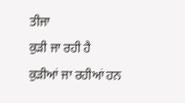ਤੀਜਾ
ਕੁੜੀ ਜਾ ਰਹੀ ਹੈ
ਕੁੜੀਆਂ ਜਾ ਰਹੀਆਂ ਹਨ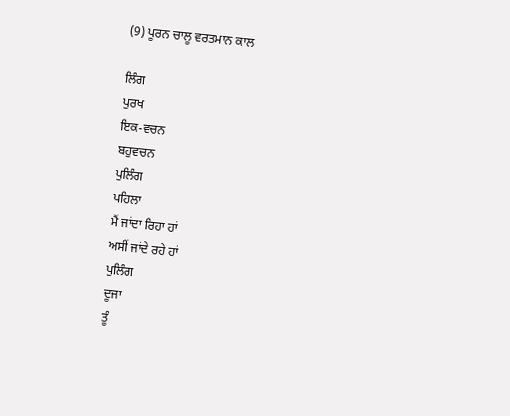(9) ਪੂਰਨ ਚਾਲੂ ਵਰਤਮਾਨ ਕਾਲ

ਲਿੰਗ
ਪੁਰਖ
ਇਕ-ਵਚਨ
ਬਹੁਵਚਨ
ਪੁਲਿੰਗ
ਪਹਿਲਾ
ਮੈਂ ਜਾਂਦਾ ਰਿਹਾ ਹਾਂ
ਅਸੀਂ ਜਾਂਦੇ ਰਹੇ ਹਾਂ
ਪੁਲਿੰਗ
ਦੂਜਾ
ਤੂੰ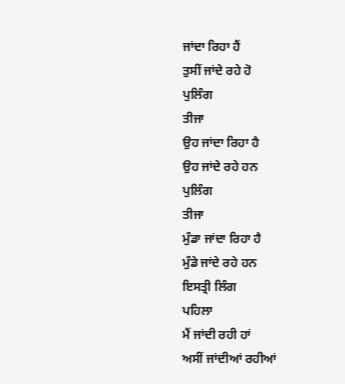ਜਾਂਦਾ ਰਿਹਾ ਹੈਂ
ਤੁਸੀਂ ਜਾਂਦੇ ਰਹੇ ਹੋ
ਪੁਲਿੰਗ
ਤੀਜਾ
ਉਹ ਜਾਂਦਾ ਰਿਹਾ ਹੈ
ਉਹ ਜਾਂਦੇ ਰਹੇ ਹਨ
ਪੁਲਿੰਗ
ਤੀਜਾ
ਮੁੰਡਾ ਜਾਂਦਾ ਰਿਹਾ ਹੈ
ਮੁੰਡੇ ਜਾਂਦੇ ਰਹੇ ਹਨ
ਇਸਤ੍ਰੀ ਲਿੰਗ
ਪਹਿਲਾ
ਮੈਂ ਜਾਂਦੀ ਰਹੀ ਹਾਂ
ਅਸੀਂ ਜਾਂਦੀਆਂ ਰਹੀਆਂ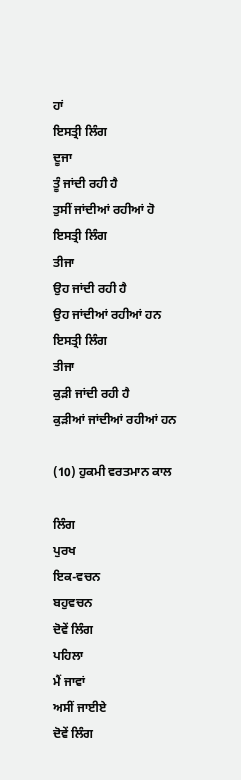ਹਾਂ
ਇਸਤ੍ਰੀ ਲਿੰਗ
ਦੂਜਾ
ਤੂੰ ਜਾਂਦੀ ਰਹੀ ਹੈ
ਤੁਸੀਂ ਜਾਂਦੀਆਂ ਰਹੀਆਂ ਹੋ
ਇਸਤ੍ਰੀ ਲਿੰਗ
ਤੀਜਾ
ਉਹ ਜਾਂਦੀ ਰਹੀ ਹੈ
ਉਹ ਜਾਂਦੀਆਂ ਰਹੀਆਂ ਹਨ
ਇਸਤ੍ਰੀ ਲਿੰਗ
ਤੀਜਾ
ਕੁੜੀ ਜਾਂਦੀ ਰਹੀ ਹੈ
ਕੁੜੀਆਂ ਜਾਂਦੀਆਂ ਰਹੀਆਂ ਹਨ

(10) ਹੁਕਮੀ ਵਰਤਮਾਨ ਕਾਲ

ਲਿੰਗ
ਪੁਰਖ
ਇਕ-ਵਚਨ
ਬਹੁਵਚਨ
ਦੋਵੇਂ ਲਿੰਗ
ਪਹਿਲਾ
ਮੈਂ ਜਾਵਾਂ
ਅਸੀਂ ਜਾਈਏ
ਦੋਵੇਂ ਲਿੰਗ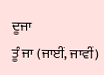ਦੂਜਾ
ਤੂੰ ਜਾ (ਜਾਈਂ, ਜਾਵੀਂ)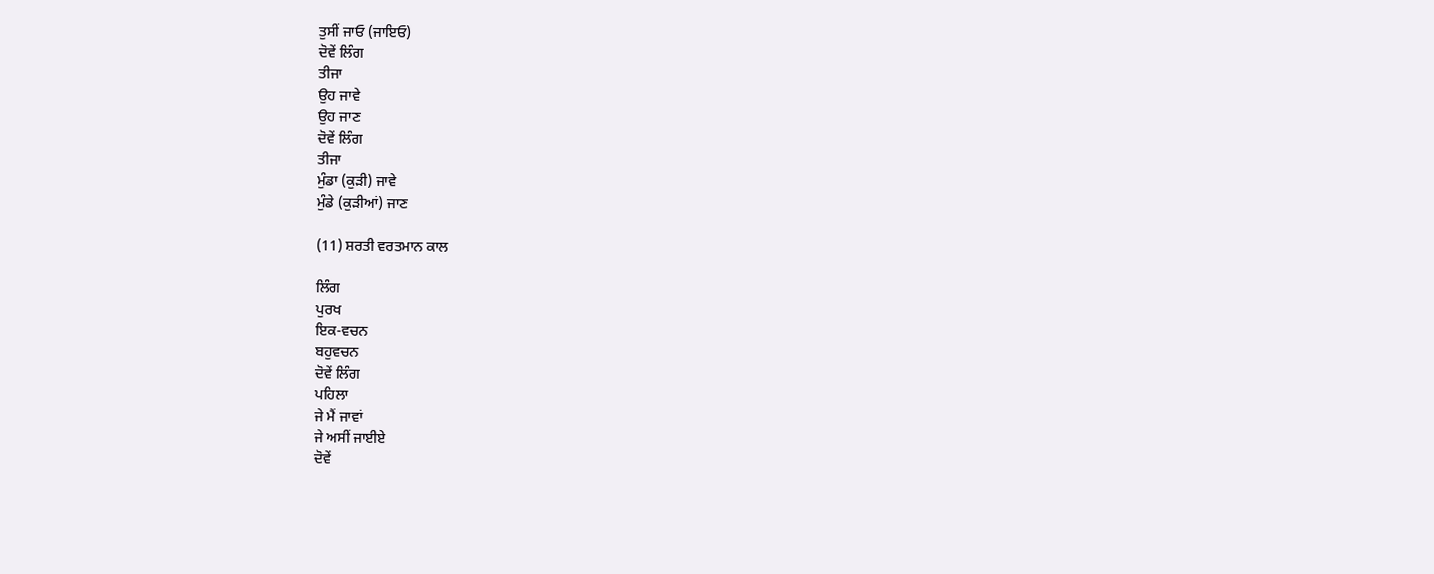ਤੁਸੀਂ ਜਾਓ (ਜਾਇਓ)
ਦੋਵੇਂ ਲਿੰਗ
ਤੀਜਾ
ਉਹ ਜਾਵੇ
ਉਹ ਜਾਣ
ਦੋਵੇਂ ਲਿੰਗ
ਤੀਜਾ
ਮੁੰਡਾ (ਕੁੜੀ) ਜਾਵੇ
ਮੁੰਡੇ (ਕੁੜੀਆਂ) ਜਾਣ

(11) ਸ਼ਰਤੀ ਵਰਤਮਾਨ ਕਾਲ

ਲਿੰਗ
ਪੁਰਖ
ਇਕ-ਵਚਨ
ਬਹੁਵਚਨ
ਦੋਵੇਂ ਲਿੰਗ
ਪਹਿਲਾ
ਜੇ ਮੈਂ ਜਾਵਾਂ
ਜੇ ਅਸੀਂ ਜਾਈਏ
ਦੋਵੇਂ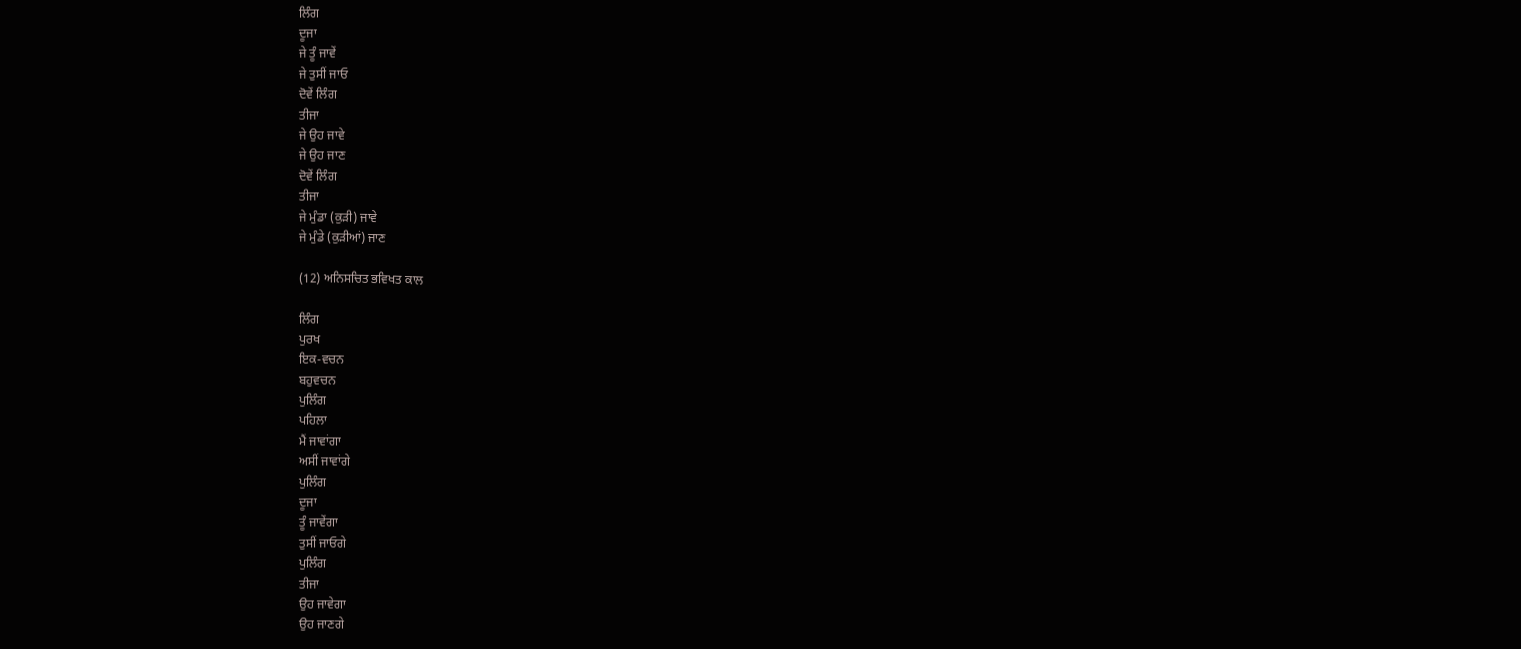ਲਿੰਗ
ਦੂਜਾ
ਜੇ ਤੂੰ ਜਾਵੇਂ
ਜੇ ਤੁਸੀਂ ਜਾਓ
ਦੋਵੇਂ ਲਿੰਗ
ਤੀਜਾ
ਜੇ ਉਹ ਜਾਵੇ
ਜੇ ਉਹ ਜਾਣ
ਦੋਵੇਂ ਲਿੰਗ
ਤੀਜਾ
ਜੇ ਮੁੰਡਾ (ਕੁੜੀ) ਜਾਵੇ
ਜੇ ਮੁੰਡੇ (ਕੁੜੀਆਂ) ਜਾਣ

(12) ਅਨਿਸਚਿਤ ਭਵਿਖਤ ਕਾਲ

ਲਿੰਗ
ਪੁਰਖ
ਇਕ-ਵਚਨ
ਬਹੁਵਚਨ
ਪੁਲਿੰਗ
ਪਹਿਲਾ
ਮੈਂ ਜਾਵਾਂਗਾ
ਅਸੀਂ ਜਾਵਾਂਗੇ
ਪੁਲਿੰਗ
ਦੂਜਾ
ਤੂੰ ਜਾਵੇਂਗਾ
ਤੁਸੀਂ ਜਾਓਗੇ
ਪੁਲਿੰਗ
ਤੀਜਾ
ਉਹ ਜਾਵੇਗਾ
ਉਹ ਜਾਣਗੇ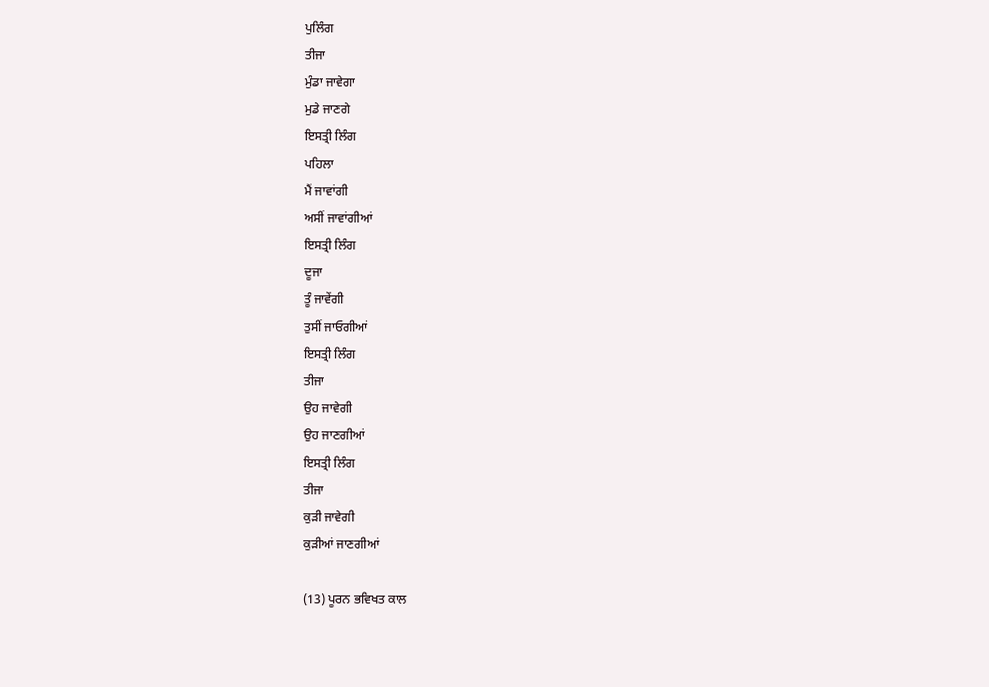ਪੁਲਿੰਗ
ਤੀਜਾ
ਮੁੰਡਾ ਜਾਵੇਗਾ
ਮੁਡੇ ਜਾਣਗੇ
ਇਸਤ੍ਰੀ ਲਿੰਗ
ਪਹਿਲਾ
ਮੈਂ ਜਾਵਾਂਗੀ
ਅਸੀਂ ਜਾਵਾਂਗੀਆਂ
ਇਸਤ੍ਰੀ ਲਿੰਗ
ਦੂਜਾ
ਤੂੰ ਜਾਵੇਂਗੀ
ਤੁਸੀਂ ਜਾਓਗੀਆਂ
ਇਸਤ੍ਰੀ ਲਿੰਗ
ਤੀਜਾ
ਉਹ ਜਾਵੇਗੀ
ਉਹ ਜਾਣਗੀਆਂ
ਇਸਤ੍ਰੀ ਲਿੰਗ
ਤੀਜਾ
ਕੁੜੀ ਜਾਵੇਗੀ
ਕੁੜੀਆਂ ਜਾਣਗੀਆਂ

(13) ਪੂਰਨ ਭਵਿਖਤ ਕਾਲ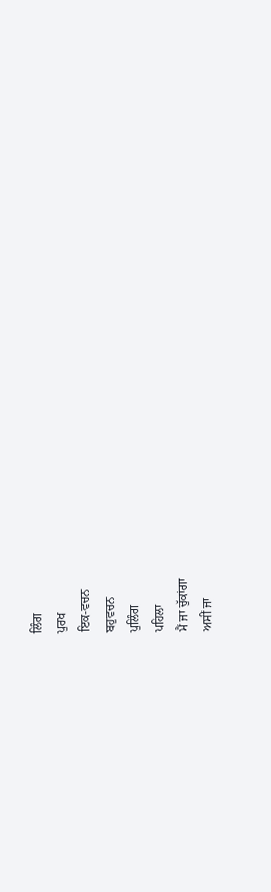ਲਿੰਗ
ਪੁਰਖ
ਇਕ-ਵਚਨ
ਬਹੁਵਚਨ
ਪੁਲਿੰਗ
ਪਹਿਲਾ
ਮੈਂ ਜਾ ਚੁੱਕਾਂਗਾ
ਅਸੀਂ ਜਾ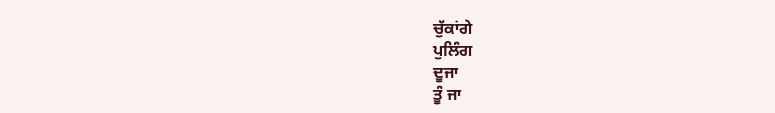ਚੁੱਕਾਂਗੇ
ਪੁਲਿੰਗ
ਦੂਜਾ
ਤੂੰ ਜਾ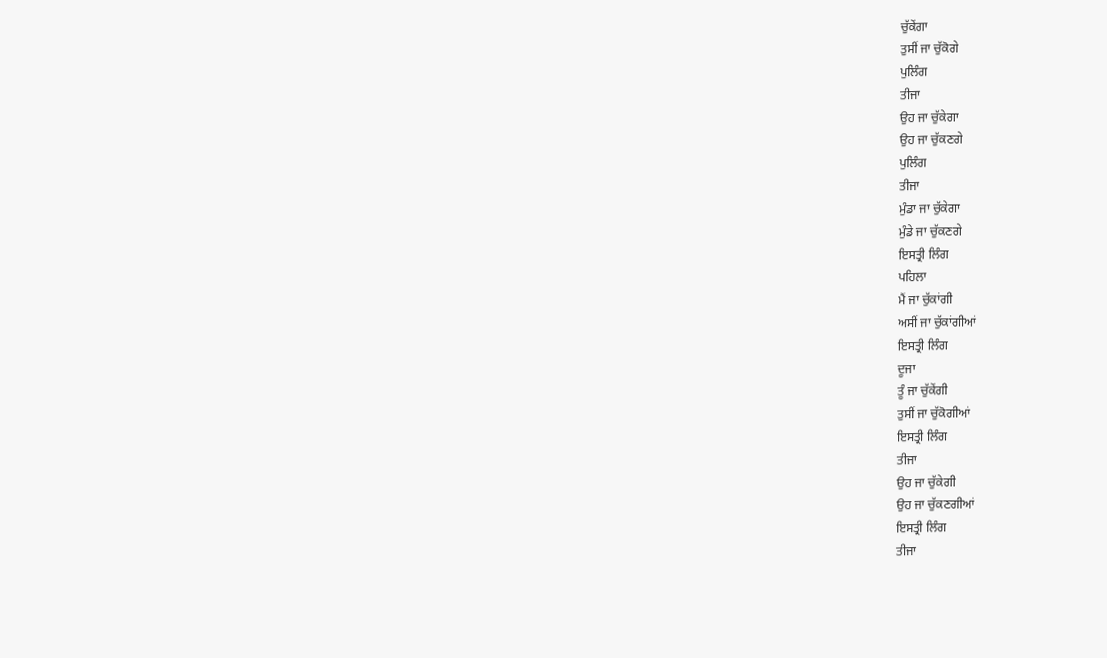ਚੁੱਕੇਂਗਾ
ਤੁਸੀਂ ਜਾ ਚੁੱਕੋਗੇ
ਪੁਲਿੰਗ
ਤੀਜਾ
ਉਹ ਜਾ ਚੁੱਕੇਗਾ
ਉਹ ਜਾ ਚੁੱਕਣਗੇ
ਪੁਲਿੰਗ
ਤੀਜਾ
ਮੁੰਡਾ ਜਾ ਚੁੱਕੇਗਾ
ਮੁੰਡੇ ਜਾ ਚੁੱਕਣਗੇ
ਇਸਤ੍ਰੀ ਲਿੰਗ
ਪਹਿਲਾ
ਮੈਂ ਜਾ ਚੁੱਕਾਂਗੀ
ਅਸੀਂ ਜਾ ਚੁੱਕਾਂਗੀਆਂ
ਇਸਤ੍ਰੀ ਲਿੰਗ
ਦੂਜਾ
ਤੂੰ ਜਾ ਚੁੱਕੇਂਗੀ
ਤੁਸੀਂ ਜਾ ਚੁੱਕੋਗੀਆਂ
ਇਸਤ੍ਰੀ ਲਿੰਗ
ਤੀਜਾ
ਉਹ ਜਾ ਚੁੱਕੇਗੀ
ਉਹ ਜਾ ਚੁੱਕਣਗੀਆਂ
ਇਸਤ੍ਰੀ ਲਿੰਗ
ਤੀਜਾ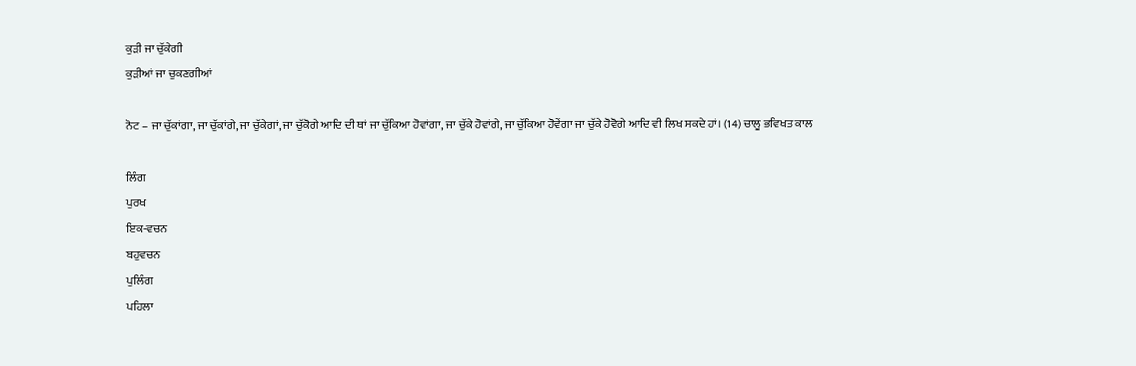ਕੁੜੀ ਜਾ ਚੁੱਕੇਗੀ
ਕੁੜੀਆਂ ਜਾ ਚੁਕਣਗੀਆਂ

ਨੋਟ – ਜਾ ਚੁੱਕਾਂਗਾ, ਜਾ ਚੁੱਕਾਂਗੇ, ਜਾ ਚੁੱਕੇਗਾਂ, ਜਾ ਚੁੱਕੋਗੇ ਆਦਿ ਦੀ ਥਾਂ ਜਾ ਚੁੱਕਿਆ ਹੋਵਾਂਗਾ, ਜਾ ਚੁੱਕੇ ਹੋਵਾਂਗੇ, ਜਾ ਚੁੱਕਿਆ ਹੋਵੇਂਗਾ ਜਾ ਚੁੱਕੇ ਹੋਵੋਗੇ ਆਦਿ ਵੀ ਲਿਖ ਸਕਦੇ ਹਾਂ। (14) ਚਾਲੂ ਭਵਿਖਤ ਕਾਲ

ਲਿੰਗ
ਪੁਰਖ
ਇਕ-ਵਚਨ
ਬਹੁਵਚਨ
ਪੁਲਿੰਗ
ਪਹਿਲਾ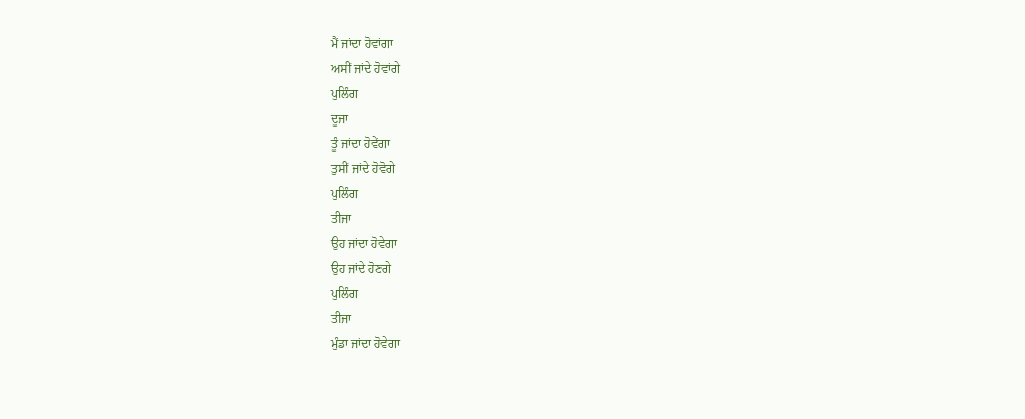ਮੈਂ ਜਾਂਦਾ ਹੋਵਾਂਗਾ
ਅਸੀਂ ਜਾਂਦੇ ਹੋਵਾਂਗੇ
ਪੁਲਿੰਗ
ਦੂਜਾ
ਤੂੰ ਜਾਂਦਾ ਹੋਵੇਂਗਾ
ਤੁਸੀਂ ਜਾਂਦੇ ਹੋਵੋਗੇ
ਪੁਲਿੰਗ
ਤੀਜਾ
ਉਹ ਜਾਂਦਾ ਹੋਵੇਗਾ
ਉਹ ਜਾਂਦੇ ਹੋਣਗੇ
ਪੁਲਿੰਗ
ਤੀਜਾ
ਮੁੰਡਾ ਜਾਂਦਾ ਹੋਵੇਗਾ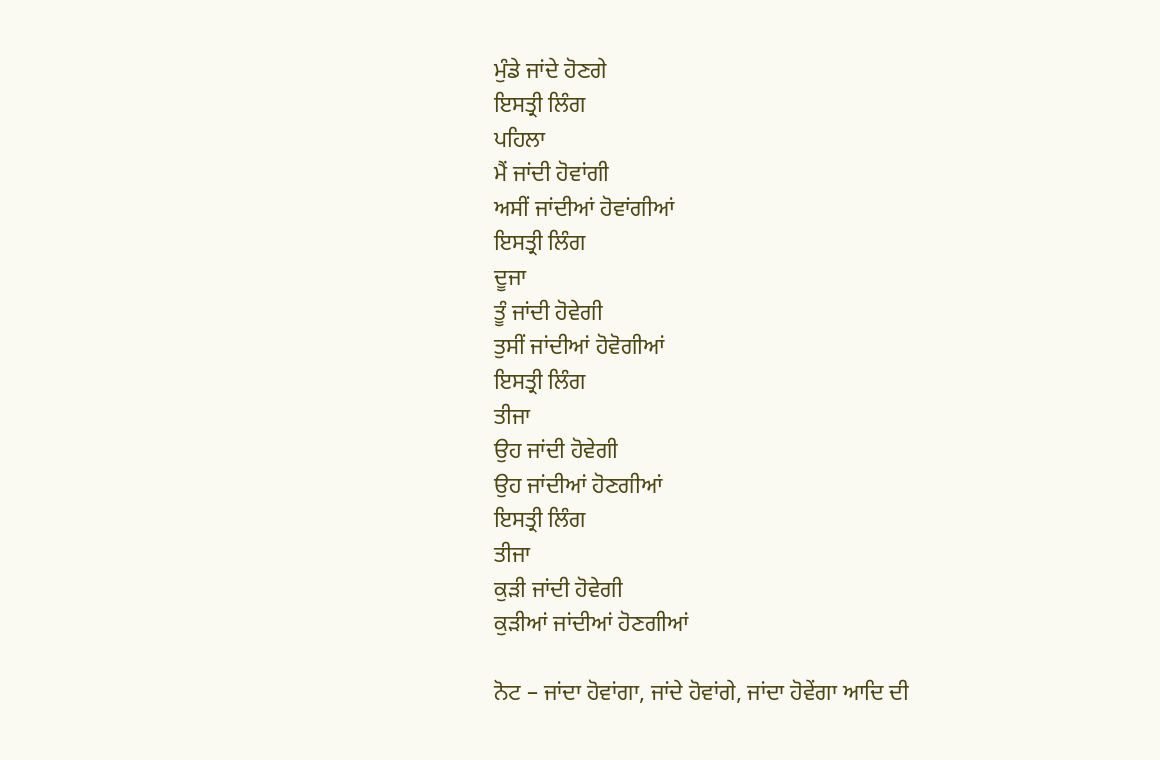ਮੁੰਡੇ ਜਾਂਦੇ ਹੋਣਗੇ
ਇਸਤ੍ਰੀ ਲਿੰਗ
ਪਹਿਲਾ
ਮੈਂ ਜਾਂਦੀ ਹੋਵਾਂਗੀ
ਅਸੀਂ ਜਾਂਦੀਆਂ ਹੋਵਾਂਗੀਆਂ
ਇਸਤ੍ਰੀ ਲਿੰਗ
ਦੂਜਾ
ਤੂੰ ਜਾਂਦੀ ਹੋਵੇਗੀ
ਤੁਸੀਂ ਜਾਂਦੀਆਂ ਹੋਵੋਗੀਆਂ
ਇਸਤ੍ਰੀ ਲਿੰਗ
ਤੀਜਾ
ਉਹ ਜਾਂਦੀ ਹੋਵੇਗੀ
ਉਹ ਜਾਂਦੀਆਂ ਹੋਣਗੀਆਂ
ਇਸਤ੍ਰੀ ਲਿੰਗ
ਤੀਜਾ
ਕੁੜੀ ਜਾਂਦੀ ਹੋਵੇਗੀ
ਕੁੜੀਆਂ ਜਾਂਦੀਆਂ ਹੋਣਗੀਆਂ

ਨੋਟ – ਜਾਂਦਾ ਹੋਵਾਂਗਾ, ਜਾਂਦੇ ਹੋਵਾਂਗੇ, ਜਾਂਦਾ ਹੋਵੇਂਗਾ ਆਦਿ ਦੀ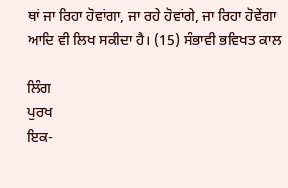ਥਾਂ ਜਾ ਰਿਹਾ ਹੋਵਾਂਗਾ, ਜਾ ਰਹੇ ਹੋਵਾਂਗੇ, ਜਾ ਰਿਹਾ ਹੋਵੇਂਗਾ ਆਦਿ ਵੀ ਲਿਖ ਸਕੀਦਾ ਹੈ। (15) ਸੰਭਾਵੀ ਭਵਿਖਤ ਕਾਲ

ਲਿੰਗ
ਪੁਰਖ
ਇਕ-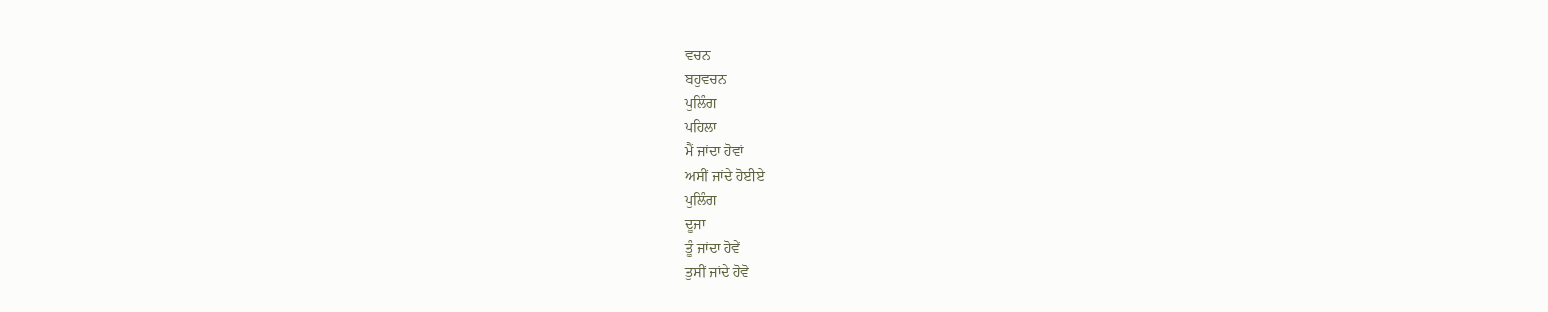ਵਚਨ
ਬਹੁਵਚਨ
ਪੁਲਿੰਗ
ਪਹਿਲਾ
ਮੈਂ ਜਾਂਦਾ ਹੋਵਾਂ
ਅਸੀਂ ਜਾਂਦੇ ਹੋਈਏ
ਪੁਲਿੰਗ
ਦੂਜਾ
ਤੂੰ ਜਾਂਦਾ ਹੋਵੇਂ
ਤੁਸੀਂ ਜਾਂਦੇ ਹੋਵੋ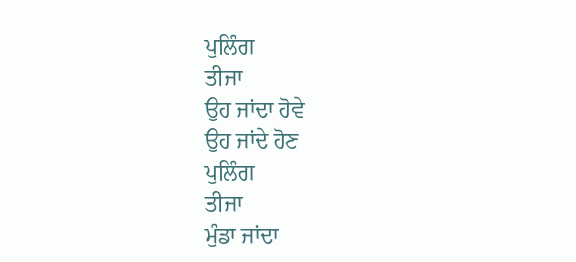ਪੁਲਿੰਗ
ਤੀਜਾ
ਉਹ ਜਾਂਦਾ ਹੋਵੇ
ਉਹ ਜਾਂਦੇ ਹੋਣ
ਪੁਲਿੰਗ
ਤੀਜਾ
ਮੁੰਡਾ ਜਾਂਦਾ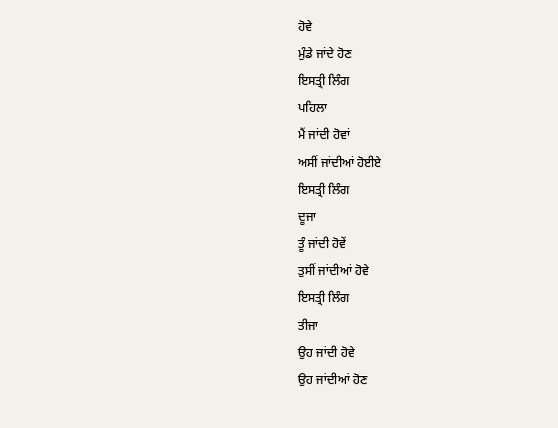ਹੋਵੇ
ਮੁੰਡੇ ਜਾਂਦੇ ਹੋਣ
ਇਸਤ੍ਰੀ ਲਿੰਗ
ਪਹਿਲਾ
ਮੈਂ ਜਾਂਦੀ ਹੋਵਾਂ
ਅਸੀਂ ਜਾਂਦੀਆਂ ਹੋਈਏ
ਇਸਤ੍ਰੀ ਲਿੰਗ
ਦੂਜਾ
ਤੂੰ ਜਾਂਦੀ ਹੋਵੇਂ
ਤੁਸੀਂ ਜਾਂਦੀਆਂ ਹੋਵੇ
ਇਸਤ੍ਰੀ ਲਿੰਗ
ਤੀਜਾ
ਉਹ ਜਾਂਦੀ ਹੋਵੇ
ਉਹ ਜਾਂਦੀਆਂ ਹੋਣ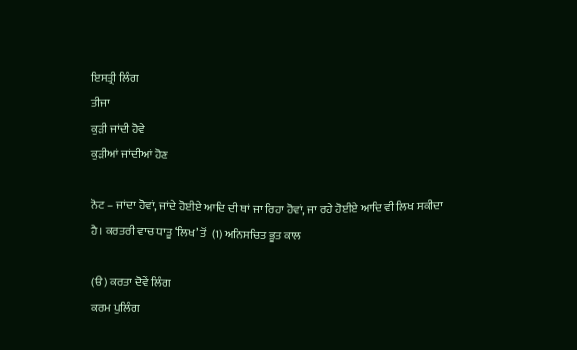ਇਸਤ੍ਰੀ ਲਿੰਗ
ਤੀਜਾ
ਕੁੜੀ ਜਾਂਦੀ ਹੋਵੇ
ਕੁੜੀਆਂ ਜਾਂਦੀਆਂ ਹੋਣ

ਨੋਟ – ਜਾਂਦਾ ਹੋਵਾਂ, ਜਾਂਦੇ ਹੋਈਏ ਆਦਿ ਦੀ ਥਾਂ ਜਾ ਰਿਹਾ ਹੋਵਾਂ, ਜਾ ਰਹੇ ਹੋਈਏ ਆਦਿ ਵੀ ਲਿਖ ਸਕੀਦਾ ਹੈ। ਕਰਤਰੀ ਵਾਚ ਧਾਤੂ ‘ਲਿਖ’ ਤੋਂ  (1) ਅਨਿਸਚਿਤ ਭੂਤ ਕਾਲ

(ੳ) ਕਰਤਾ ਦੋਵੇਂ ਲਿੰਗ
ਕਰਮ ਪੁਲਿੰਗ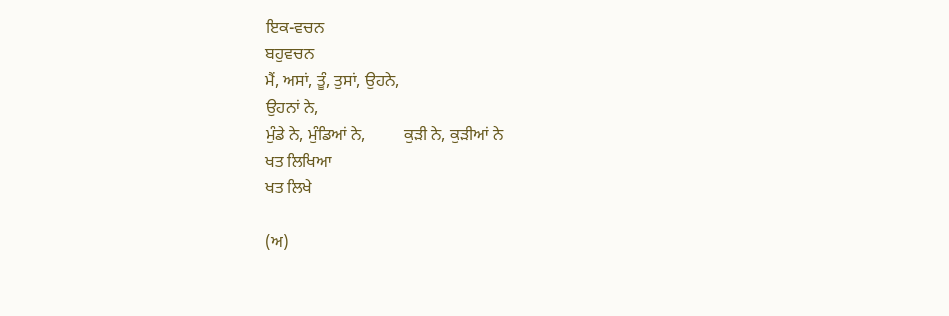ਇਕ-ਵਚਨ
ਬਹੁਵਚਨ
ਮੈਂ, ਅਸਾਂ, ਤੂੰ, ਤੁਸਾਂ, ਉਹਨੇ,
ਉਹਨਾਂ ਨੇ,
ਮੁੰਡੇ ਨੇ, ਮੁੰਡਿਆਂ ਨੇ,         ਕੁੜੀ ਨੇ, ਕੁੜੀਆਂ ਨੇ
ਖਤ ਲਿਖਿਆ
ਖਤ ਲਿਖੇ

(ਅ)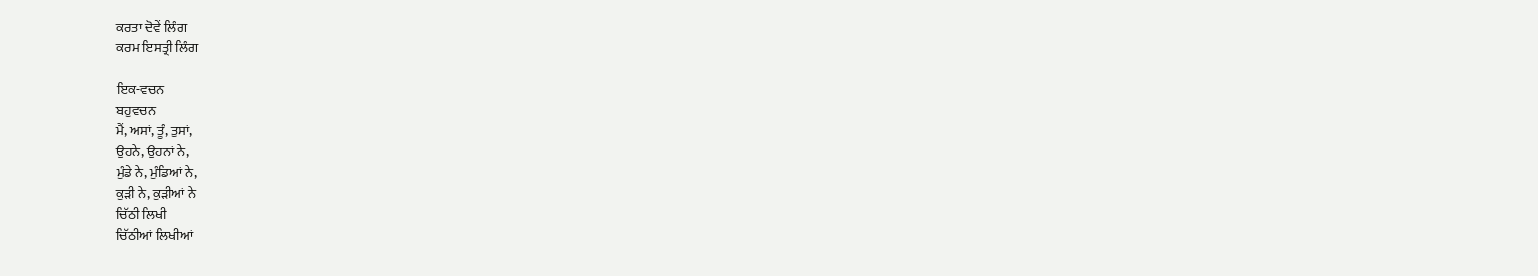ਕਰਤਾ ਦੋਵੇਂ ਲਿੰਗ
ਕਰਮ ਇਸਤ੍ਰੀ ਲਿੰਗ

ਇਕ-ਵਚਨ
ਬਹੁਵਚਨ
ਮੈਂ, ਅਸਾਂ, ਤੂੰ, ਤੁਸਾਂ,
ਉਹਨੇ, ਉਹਨਾਂ ਨੇ,
ਮੁੰਡੇ ਨੇ, ਮੁੰਡਿਆਂ ਨੇ,
ਕੁੜੀ ਨੇ, ਕੁੜੀਆਂ ਨੇ
ਚਿੱਠੀ ਲਿਖੀ
ਚਿੱਠੀਆਂ ਲਿਖੀਆਂ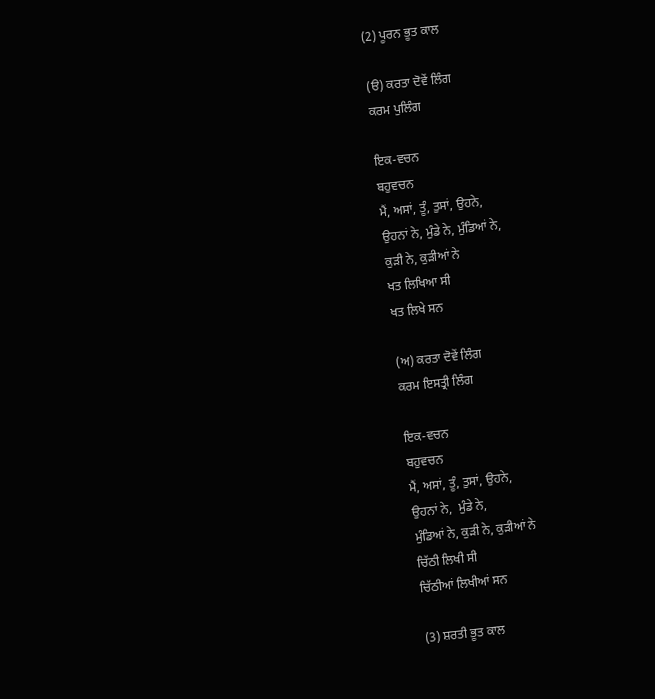(2) ਪੂਰਨ ਭੂਤ ਕਾਲ

(ੳ) ਕਰਤਾ ਦੋਵੇਂ ਲਿੰਗ
ਕਰਮ ਪੁਲਿੰਗ

ਇਕ-ਵਚਨ
ਬਹੁਵਚਨ
ਮੈਂ, ਅਸਾਂ, ਤੂੰ, ਤੁਸਾਂ, ਉਹਨੇ,
ਉਹਨਾਂ ਨੇ, ਮੁੰਡੇ ਨੇ, ਮੁੰਡਿਆਂ ਨੇ,
ਕੁੜੀ ਨੇ, ਕੁੜੀਆਂ ਨੇ
ਖਤ ਲਿਖਿਆ ਸੀ
ਖਤ ਲਿਖੇ ਸਨ

(ਅ) ਕਰਤਾ ਦੋਵੇਂ ਲਿੰਗ
ਕਰਮ ਇਸਤ੍ਰੀ ਲਿੰਗ

ਇਕ-ਵਚਨ
ਬਹੁਵਚਨ
ਮੈਂ, ਅਸਾਂ, ਤੂੰ, ਤੁਸਾਂ, ਉਹਨੇ,
ਉਹਨਾਂ ਨੇ,  ਮੁੰਡੇ ਨੇ,
ਮੁੰਡਿਆਂ ਨੇ, ਕੁੜੀ ਨੇ, ਕੁੜੀਆਂ ਨੇ
ਚਿੱਠੀ ਲਿਖੀ ਸੀ
ਚਿੱਠੀਆਂ ਲਿਖੀਆਂ ਸਨ

(3) ਸ਼ਰਤੀ ਭੂਤ ਕਾਲ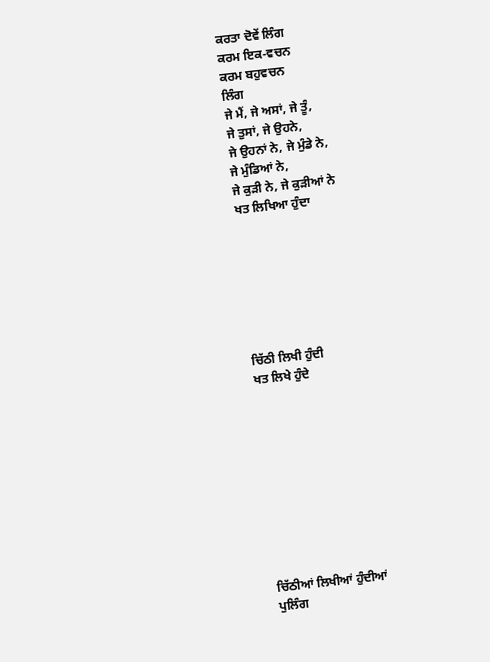ਕਰਤਾ ਦੋਵੇਂ ਲਿੰਗ
ਕਰਮ ਇਕ-ਵਚਨ
ਕਰਮ ਬਹੁਵਚਨ
ਲਿੰਗ
ਜੇ ਮੈਂ, ਜੇ ਅਸਾਂ, ਜੇ ਤੂੰ,
ਜੇ ਤੁਸਾਂ, ਜੇ ਉਹਨੇ,
ਜੇ ਉਹਨਾਂ ਨੇ, ਜੇ ਮੁੰਡੇ ਨੇ,
ਜੇ ਮੁੰਡਿਆਂ ਨੇ,
ਜੇ ਕੁੜੀ ਨੇ, ਜੇ ਕੁੜੀਆਂ ਨੇ
ਖਤ ਲਿਖਿਆ ਹੁੰਦਾ







ਚਿੱਠੀ ਲਿਖੀ ਹੁੰਦੀ
ਖਤ ਲਿਖੇ ਹੁੰਦੇ










ਚਿੱਠੀਆਂ ਲਿਖੀਆਂ ਹੁੰਦੀਆਂ
ਪੁਲਿੰਗ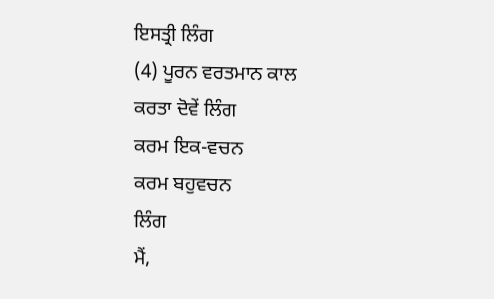ਇਸਤ੍ਰੀ ਲਿੰਗ
(4) ਪੂਰਨ ਵਰਤਮਾਨ ਕਾਲ
ਕਰਤਾ ਦੋਵੇਂ ਲਿੰਗ
ਕਰਮ ਇਕ-ਵਚਨ
ਕਰਮ ਬਹੁਵਚਨ
ਲਿੰਗ
ਮੈਂ,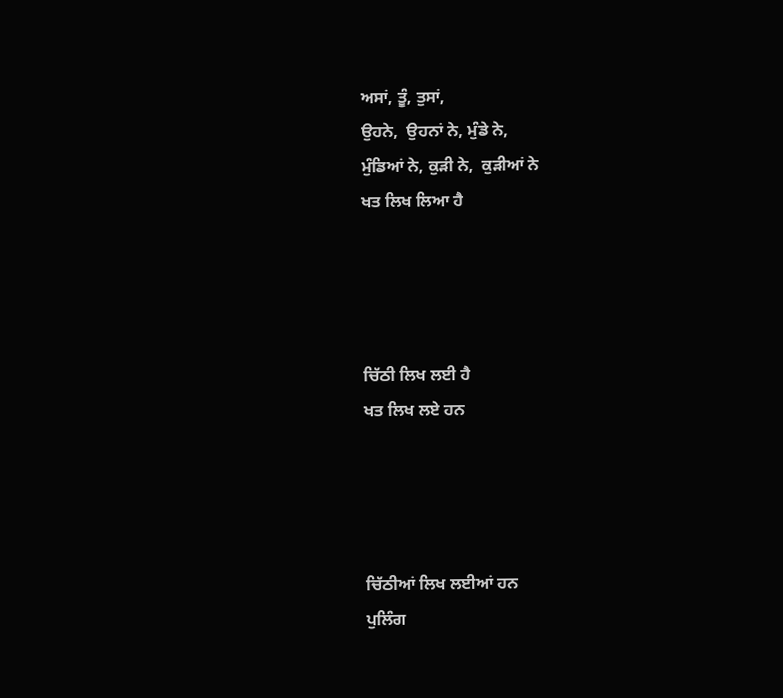ਅਸਾਂ, ਤੂੰ, ਤੁਸਾਂ,
ਉਹਨੇ,  ਉਹਨਾਂ ਨੇ, ਮੁੰਡੇ ਨੇ,
ਮੁੰਡਿਆਂ ਨੇ, ਕੁੜੀ ਨੇ,  ਕੁੜੀਆਂ ਨੇ
ਖਤ ਲਿਖ ਲਿਆ ਹੈ




ਚਿੱਠੀ ਲਿਖ ਲਈ ਹੈ
ਖਤ ਲਿਖ ਲਏ ਹਨ




ਚਿੱਠੀਆਂ ਲਿਖ ਲਈਆਂ ਹਨ
ਪੁਲਿੰਗ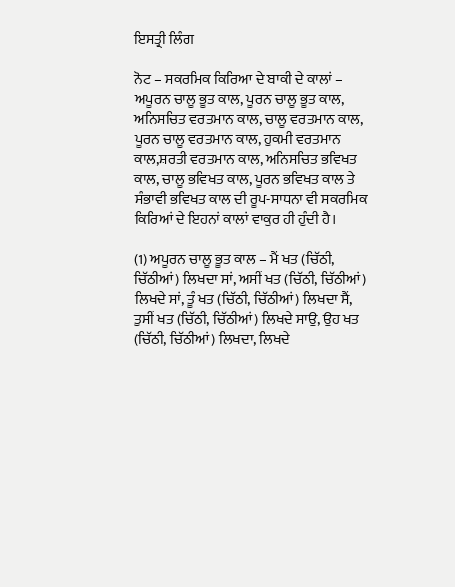ਇਸਤ੍ਰੀ ਲਿੰਗ

ਨੋਟ – ਸਕਰਮਿਕ ਕਿਰਿਆ ਦੇ ਬਾਕੀ ਦੇ ਕਾਲਾਂ – ਅਪੂਰਨ ਚਾਲੂ ਭੂਤ ਕਾਲ, ਪੂਰਨ ਚਾਲੂ ਭੂਤ ਕਾਲ, ਅਨਿਸਚਿਤ ਵਰਤਮਾਨ ਕਾਲ, ਚਾਲੂ ਵਰਤਮਾਨ ਕਾਲ, ਪੂਰਨ ਚਾਲੂ ਵਰਤਮਾਨ ਕਾਲ, ਹੁਕਮੀ ਵਰਤਮਾਨ ਕਾਲ,ਸ਼ਰਤੀ ਵਰਤਮਾਨ ਕਾਲ, ਅਨਿਸਚਿਤ ਭਵਿਖਤ ਕਾਲ, ਚਾਲੂ ਭਵਿਖਤ ਕਾਲ, ਪੂਰਨ ਭਵਿਖਤ ਕਾਲ ਤੇ ਸੰਭਾਵੀ ਭਵਿਖਤ ਕਾਲ ਦੀ ਰੂਪ-ਸਾਧਨਾ ਵੀ ਸਕਰਮਿਕ ਕਿਰਿਆਂ ਦੇ ਇਹਨਾਂ ਕਾਲਾਂ ਵਾਕੁਰ ਹੀ ਹੁੰਦੀ ਹੈ।

(1) ਅਪੂਰਨ ਚਾਲੂ ਭੂਤ ਕਾਲ – ਮੈਂ ਖਤ (ਚਿੱਠੀ, ਚਿੱਠੀਆਂ) ਲਿਖਦਾ ਸਾਂ, ਅਸੀਂ ਖਤ (ਚਿੱਠੀ, ਚਿੱਠੀਆਂ) ਲਿਖਦੇ ਸਾਂ, ਤੂੰ ਖਤ (ਚਿੱਠੀ, ਚਿੱਠੀਆਂ) ਲਿਖਦਾ ਸੈਂ, ਤੁਸੀਂ ਖਤ (ਚਿੱਠੀ, ਚਿੱਠੀਆਂ) ਲਿਖਦੇ ਸਾਉ, ਉਹ ਖਤ (ਚਿੱਠੀ, ਚਿੱਠੀਆਂ) ਲਿਖਦਾ, ਲਿਖਦੇ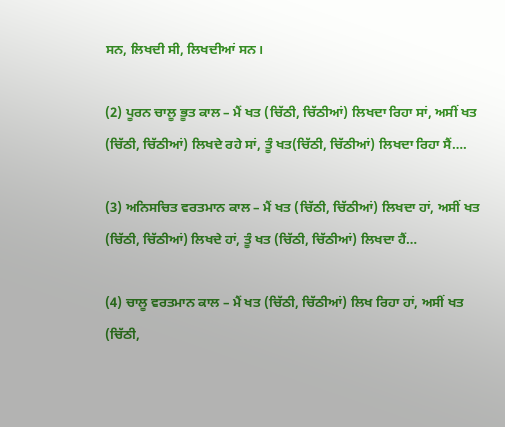ਸਨ, ਲਿਖਦੀ ਸੀ, ਲਿਖਦੀਆਂ ਸਨ।

(2) ਪੂਰਨ ਚਾਲੂ ਭੂਤ ਕਾਲ – ਮੈਂ ਖਤ (ਚਿੱਠੀ, ਚਿੱਠੀਆਂ) ਲਿਖਦਾ ਰਿਹਾ ਸਾਂ, ਅਸੀਂ ਖਤ (ਚਿੱਠੀ, ਚਿੱਠੀਆਂ) ਲਿਖਦੇ ਰਹੇ ਸਾਂ, ਤੂੰ ਖਤ(ਚਿੱਠੀ, ਚਿੱਠੀਆਂ) ਲਿਖਦਾ ਰਿਹਾ ਸੈਂ….

(3) ਅਨਿਸਚਿਤ ਵਰਤਮਾਨ ਕਾਲ – ਮੈਂ ਖਤ (ਚਿੱਠੀ, ਚਿੱਠੀਆਂ) ਲਿਖਦਾ ਹਾਂ, ਅਸੀਂ ਖਤ (ਚਿੱਠੀ, ਚਿੱਠੀਆਂ) ਲਿਖਦੇ ਹਾਂ, ਤੂੰ ਖਤ (ਚਿੱਠੀ, ਚਿੱਠੀਆਂ) ਲਿਖਦਾ ਹੈਂ…

(4) ਚਾਲੂ ਵਰਤਮਾਨ ਕਾਲ – ਮੈਂ ਖਤ (ਚਿੱਠੀ, ਚਿੱਠੀਆਂ) ਲਿਖ ਰਿਹਾ ਹਾਂ, ਅਸੀਂ ਖਤ (ਚਿੱਠੀ,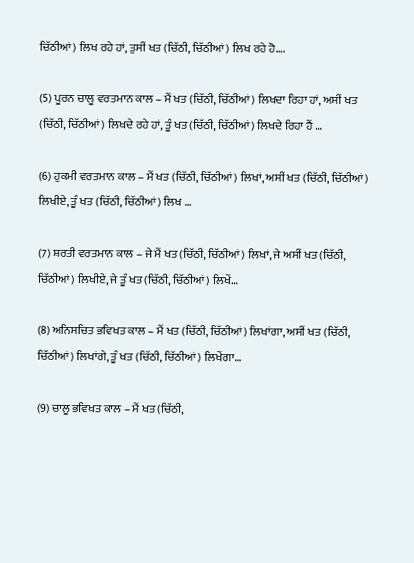ਚਿੱਠੀਆਂ) ਲਿਖ ਰਹੇ ਹਾਂ, ਤੁਸੀਂ ਖਤ (ਚਿੱਠੀ, ਚਿੱਠੀਆਂ) ਲਿਖ ਰਹੇ ਹੋ….

(5) ਪੂਰਨ ਚਾਲੂ ਵਰਤਮਾਨ ਕਾਲ – ਮੈਂ ਖਤ (ਚਿੱਠੀ, ਚਿੱਠੀਆਂ) ਲਿਖਦਾ ਰਿਹਾ ਹਾਂ, ਅਸੀਂ ਖਤ (ਚਿੱਠੀ, ਚਿੱਠੀਆਂ) ਲਿਖਦੇ ਰਹੇ ਹਾਂ, ਤੂੰ ਖਤ (ਚਿੱਠੀ, ਚਿੱਠੀਆਂ) ਲਿਖਦੇ ਰਿਹਾ ਹੈਂ …

(6) ਹੁਕਮੀ ਵਰਤਮਾਨ ਕਾਲ – ਮੈਂ ਖਤ (ਚਿੱਠੀ, ਚਿੱਠੀਆਂ) ਲਿਖਾਂ, ਅਸੀਂ ਖਤ (ਚਿੱਠੀ, ਚਿੱਠੀਆਂ) ਲਿਖੀਏ, ਤੂੰ ਖਤ (ਚਿੱਠੀ, ਚਿੱਠੀਆਂ) ਲਿਖ …

(7) ਸ਼ਰਤੀ ਵਰਤਮਾਨ ਕਾਲ – ਜੇ ਮੈਂ ਖਤ (ਚਿੱਠੀ, ਚਿੱਠੀਆਂ) ਲਿਖਾਂ, ਜੇ ਅਸੀਂ ਖਤ (ਚਿੱਠੀ, ਚਿੱਠੀਆਂ) ਲਿਖੀਏ, ਜੇ ਤੂੰ ਖਤ (ਚਿੱਠੀ, ਚਿੱਠੀਆਂ) ਲਿਖੇਂ…

(8) ਅਨਿਸਚਿਤ ਭਵਿਖਤ ਕਾਲ – ਮੈਂ ਖਤ (ਚਿੱਠੀ, ਚਿੱਠੀਆਂ) ਲਿਖਾਂਗਾ, ਅਸੀਂ ਖਤ (ਚਿੱਠੀ, ਚਿੱਠੀਆਂ) ਲਿਖਾਂਗੇ, ਤੂੰ ਖਤ (ਚਿੱਠੀ, ਚਿੱਠੀਆਂ) ਲਿਖੇਂਗਾ…

(9) ਚਾਲੂ ਭਵਿਖਤ ਕਾਲ – ਮੈਂ ਖਤ (ਚਿੱਠੀ,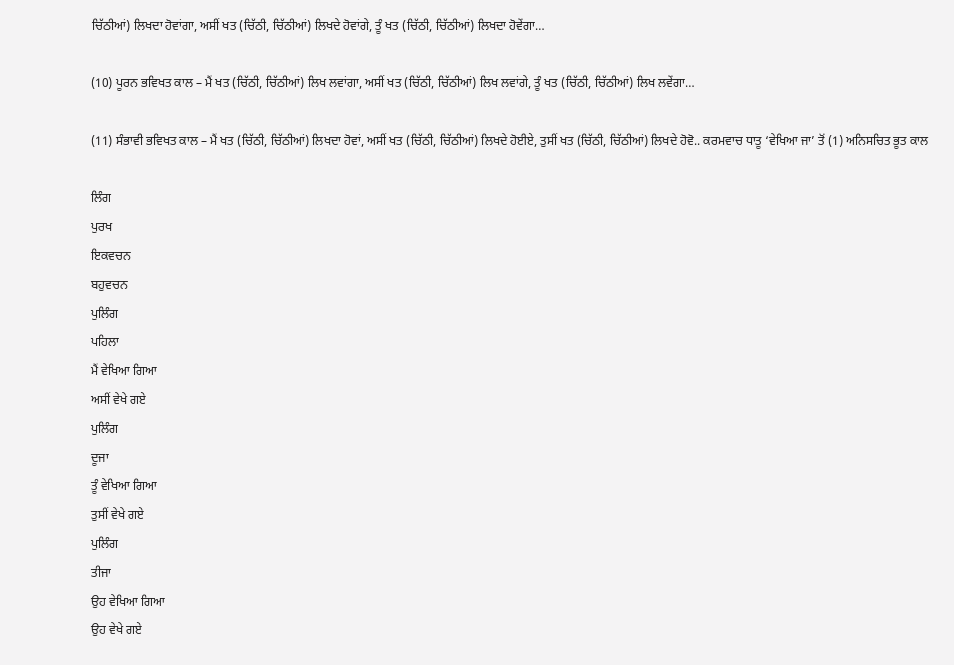ਚਿੱਠੀਆਂ) ਲਿਖਦਾ ਹੋਵਾਂਗਾ, ਅਸੀਂ ਖਤ (ਚਿੱਠੀ, ਚਿੱਠੀਆਂ) ਲਿਖਦੇ ਹੋਵਾਂਗੇ, ਤੂੰ ਖਤ (ਚਿੱਠੀ, ਚਿੱਠੀਆਂ) ਲਿਖਦਾ ਹੋਵੇਂਗਾ…

(10) ਪੂਰਨ ਭਵਿਖਤ ਕਾਲ – ਮੈਂ ਖਤ (ਚਿੱਠੀ, ਚਿੱਠੀਆਂ) ਲਿਖ ਲਵਾਂਗਾ, ਅਸੀਂ ਖਤ (ਚਿੱਠੀ, ਚਿੱਠੀਆਂ) ਲਿਖ ਲਵਾਂਗੇ, ਤੂੰ ਖਤ (ਚਿੱਠੀ, ਚਿੱਠੀਆਂ) ਲਿਖ ਲਵੇਂਗਾ…

(11) ਸੰਭਾਵੀ ਭਵਿਖਤ ਕਾਲ – ਮੈਂ ਖਤ (ਚਿੱਠੀ, ਚਿੱਠੀਆਂ) ਲਿਖਦਾ ਹੋਵਾਂ, ਅਸੀਂ ਖਤ (ਚਿੱਠੀ, ਚਿੱਠੀਆਂ) ਲਿਖਦੇ ਹੋਈਏ, ਤੁਸੀਂ ਖਤ (ਚਿੱਠੀ, ਚਿੱਠੀਆਂ) ਲਿਖਦੇ ਹੋਵੋ.. ਕਰਮਵਾਚ ਧਾਤੂ ‘ਵੇਖਿਆ ਜਾ’ ਤੋਂ (1) ਅਨਿਸਚਿਤ ਭੂਤ ਕਾਲ

ਲਿੰਗ
ਪੁਰਖ
ਇਕਵਚਨ
ਬਹੁਵਚਨ
ਪੁਲਿੰਗ
ਪਹਿਲਾ
ਮੈਂ ਵੇਖਿਆ ਗਿਆ
ਅਸੀਂ ਵੇਖੇ ਗਏ
ਪੁਲਿੰਗ
ਦੂਜਾ
ਤੂੰ ਵੇਖਿਆ ਗਿਆ
ਤੁਸੀਂ ਵੇਖੇ ਗਏ
ਪੁਲਿੰਗ
ਤੀਜਾ
ਉਹ ਵੇਖਿਆ ਗਿਆ
ਉਹ ਵੇਖੇ ਗਏ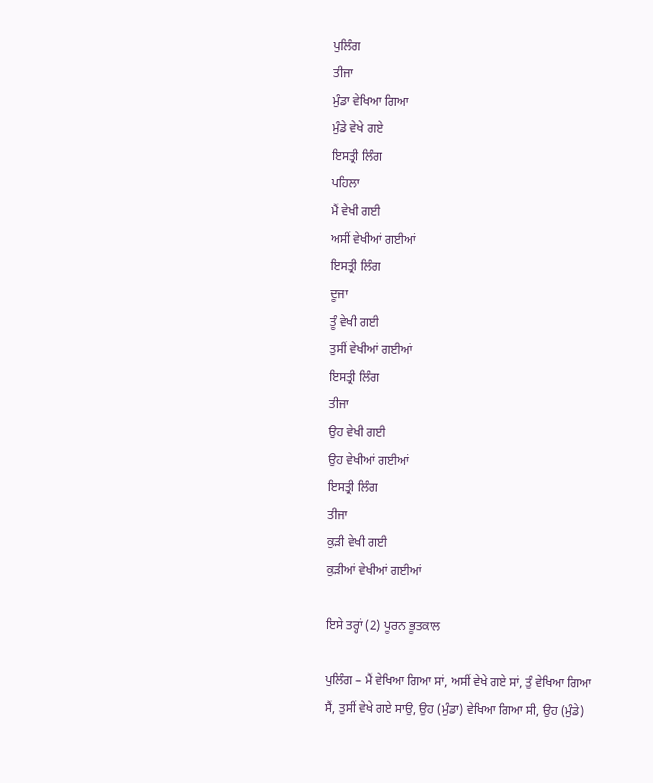ਪੁਲਿੰਗ
ਤੀਜਾ
ਮੁੰਡਾ ਵੇਖਿਆ ਗਿਆ
ਮੁੰਡੇ ਵੇਖੇ ਗਏ
ਇਸਤ੍ਰੀ ਲਿੰਗ
ਪਹਿਲਾ
ਮੈਂ ਵੇਖੀ ਗਈ
ਅਸੀਂ ਵੇਖੀਆਂ ਗਈਆਂ
ਇਸਤ੍ਰੀ ਲਿੰਗ
ਦੂਜਾ
ਤੂੰ ਵੇਖੀ ਗਈ
ਤੁਸੀਂ ਵੇਖੀਆਂ ਗਈਆਂ
ਇਸਤ੍ਰੀ ਲਿੰਗ
ਤੀਜਾ
ਉਹ ਵੇਖੀ ਗਈ
ਉਹ ਵੇਖੀਆਂ ਗਈਆਂ
ਇਸਤ੍ਰੀ ਲਿੰਗ
ਤੀਜਾ
ਕੁੜੀ ਵੇਖੀ ਗਈ
ਕੁੜੀਆਂ ਵੇਖੀਆਂ ਗਈਆਂ

ਇਸੇ ਤਰ੍ਹਾਂ (2) ਪੂਰਨ ਭੂਤਕਾਲ

ਪੁਲਿੰਗ – ਮੈਂ ਵੇਖਿਆ ਗਿਆ ਸਾਂ, ਅਸੀਂ ਵੇਖੇ ਗਏ ਸਾਂ, ਤੁੰ ਵੇਖਿਆ ਗਿਆ ਸੈਂ, ਤੁਸੀਂ ਵੇਖੇ ਗਏ ਸਾਉ, ਉਹ (ਮੁੰਡਾ) ਵੇਖਿਆ ਗਿਆ ਸੀ, ਉਹ (ਮੁੰਡੇ)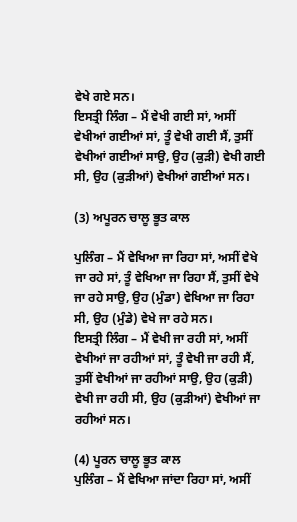ਵੇਖੇ ਗਏ ਸਨ।
ਇਸਤ੍ਰੀ ਲਿੰਗ – ਮੈਂ ਵੇਖੀ ਗਈ ਸਾਂ, ਅਸੀਂ ਵੇਖੀਆਂ ਗਈਆਂ ਸਾਂ, ਤੂੰ ਵੇਖੀ ਗਈ ਸੈਂ, ਤੁਸੀਂ ਵੇਖੀਆਂ ਗਈਆਂ ਸਾਉ, ਉਹ (ਕੁੜੀ) ਵੇਖੀ ਗਈ ਸੀ, ਉਹ (ਕੁੜੀਆਂ) ਵੇਖੀਆਂ ਗਈਆਂ ਸਨ।

(3) ਅਪੂਰਨ ਚਾਲੂ ਭੂਤ ਕਾਲ

ਪੁਲਿੰਗ – ਮੈਂ ਵੇਖਿਆ ਜਾ ਰਿਹਾ ਸਾਂ, ਅਸੀਂ ਵੇਖੇ ਜਾ ਰਹੇ ਸਾਂ, ਤੂੰ ਵੇਖਿਆ ਜਾ ਰਿਹਾ ਸੈਂ, ਤੁਸੀਂ ਵੇਖੇ ਜਾ ਰਹੇ ਸਾਉ, ਉਹ (ਮੁੰਡਾ) ਵੇਖਿਆ ਜਾ ਰਿਹਾ ਸੀ, ਉਹ (ਮੁੰਡੇ) ਵੇਖੇ ਜਾ ਰਹੇ ਸਨ।
ਇਸਤ੍ਰੀ ਲਿੰਗ – ਮੈਂ ਵੇਖੀ ਜਾ ਰਹੀ ਸਾਂ, ਅਸੀਂ ਵੇਖੀਆਂ ਜਾ ਰਹੀਆਂ ਸਾਂ, ਤੂੰ ਵੇਖੀ ਜਾ ਰਹੀ ਸੈਂ, ਤੁਸੀਂ ਵੇਖੀਆਂ ਜਾ ਰਹੀਆਂ ਸਾਉ, ਉਹ (ਕੁੜੀ) ਵੇਖੀ ਜਾ ਰਹੀ ਸੀ, ਉਹ (ਕੁੜੀਆਂ) ਵੇਖੀਆਂ ਜਾ ਰਹੀਆਂ ਸਨ।

(4) ਪੂਰਨ ਚਾਲੂ ਭੂਤ ਕਾਲ
ਪੁਲਿੰਗ – ਮੈਂ ਵੇਖਿਆ ਜਾਂਦਾ ਰਿਹਾ ਸਾਂ, ਅਸੀਂ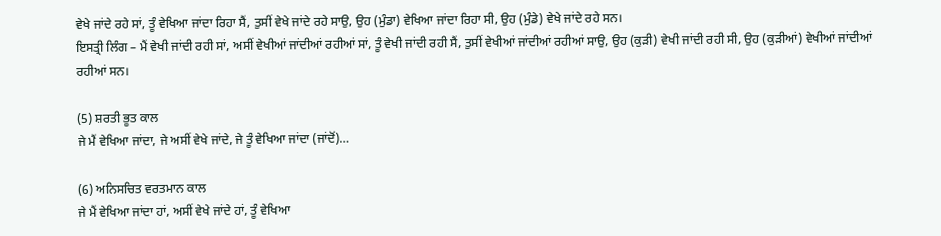ਵੇਖੇ ਜਾਂਦੇ ਰਹੇ ਸਾਂ, ਤੂੰ ਵੇਖਿਆ ਜਾਂਦਾ ਰਿਹਾ ਸੈਂ, ਤੁਸੀਂ ਵੇਖੇ ਜਾਂਦੇ ਰਹੇ ਸਾਉ, ਉਹ (ਮੁੰਡਾ) ਵੇਖਿਆ ਜਾਂਦਾ ਰਿਹਾ ਸੀ, ਉਹ (ਮੁੰਡੇ) ਵੇਖੇ ਜਾਂਦੇ ਰਹੇ ਸਨ।
ਇਸਤ੍ਰੀ ਲਿੰਗ – ਮੈਂ ਵੇਖੀ ਜਾਂਦੀ ਰਹੀ ਸਾਂ, ਅਸੀਂ ਵੇਖੀਆਂ ਜਾਂਦੀਆਂ ਰਹੀਆਂ ਸਾਂ, ਤੂੰ ਵੇਖੀ ਜਾਂਦੀ ਰਹੀ ਸੈਂ, ਤੁਸੀਂ ਵੇਖੀਆਂ ਜਾਂਦੀਆਂ ਰਹੀਆਂ ਸਾਉ, ਉਹ (ਕੁੜੀ) ਵੇਖੀ ਜਾਂਦੀ ਰਹੀ ਸੀ, ਉਹ (ਕੁੜੀਆਂ) ਵੇਖੀਆਂ ਜਾਂਦੀਆਂ ਰਹੀਆਂ ਸਨ।

(5) ਸ਼ਰਤੀ ਭੂਤ ਕਾਲ
ਜੇ ਮੈਂ ਵੇਖਿਆ ਜਾਂਦਾ, ਜੇ ਅਸੀਂ ਵੇਖੇ ਜਾਂਦੇ, ਜੇ ਤੂੰ ਵੇਖਿਆ ਜਾਂਦਾ (ਜਾਂਦੋਂ)…

(6) ਅਨਿਸਚਿਤ ਵਰਤਮਾਨ ਕਾਲ
ਜੇ ਮੈਂ ਵੇਖਿਆ ਜਾਂਦਾ ਹਾਂ, ਅਸੀਂ ਵੇਖੇ ਜਾਂਦੇ ਹਾਂ, ਤੂੰ ਵੇਖਿਆ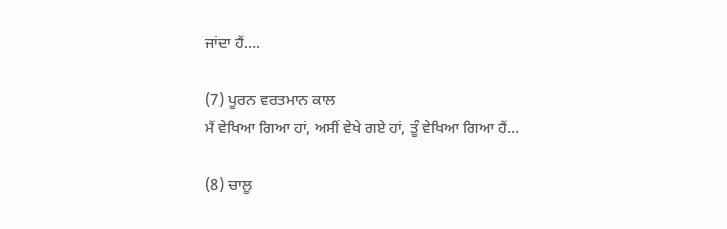ਜਾਂਦਾ ਹੈਂ….

(7) ਪੂਰਨ ਵਰਤਮਾਨ ਕਾਲ
ਮੈਂ ਵੇਖਿਆ ਗਿਆ ਹਾਂ, ਅਸੀਂ ਵੇਖੇ ਗਏ ਹਾਂ, ਤੂੰ ਵੇਖਿਆ ਗਿਆ ਹੈਂ…

(8) ਚਾਲੂ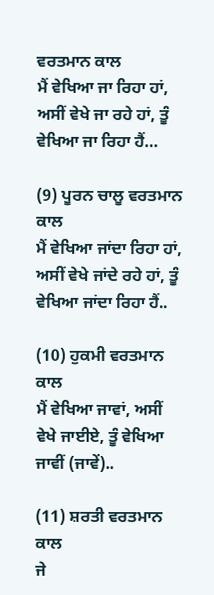ਵਰਤਮਾਨ ਕਾਲ
ਮੈਂ ਵੇਖਿਆ ਜਾ ਰਿਹਾ ਹਾਂ, ਅਸੀਂ ਵੇਖੇ ਜਾ ਰਹੇ ਹਾਂ, ਤੂੰ ਵੇਖਿਆ ਜਾ ਰਿਹਾ ਹੈਂ…

(9) ਪੂਰਨ ਚਾਲੂ ਵਰਤਮਾਨ ਕਾਲ
ਮੈਂ ਵੇਖਿਆ ਜਾਂਦਾ ਰਿਹਾ ਹਾਂ, ਅਸੀਂ ਵੇਖੇ ਜਾਂਦੇ ਰਹੇ ਹਾਂ, ਤੂੰ ਵੇਖਿਆ ਜਾਂਦਾ ਰਿਹਾ ਹੈਂ..

(10) ਹੁਕਮੀ ਵਰਤਮਾਨ ਕਾਲ
ਮੈਂ ਵੇਖਿਆ ਜਾਵਾਂ, ਅਸੀਂ ਵੇਖੇ ਜਾਈਏ, ਤੂੰ ਵੇਖਿਆ ਜਾਵੀਂ (ਜਾਵੇਂ)..

(11) ਸ਼ਰਤੀ ਵਰਤਮਾਨ ਕਾਲ
ਜੇ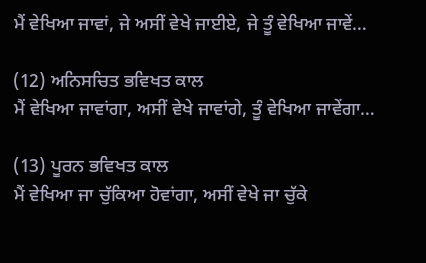ਮੈਂ ਵੇਖਿਆ ਜਾਵਾਂ, ਜੇ ਅਸੀਂ ਵੇਖੇ ਜਾਈਏ, ਜੇ ਤੂੰ ਵੇਖਿਆ ਜਾਵੇਂ…

(12) ਅਨਿਸਚਿਤ ਭਵਿਖਤ ਕਾਲ
ਮੈਂ ਵੇਖਿਆ ਜਾਵਾਂਗਾ, ਅਸੀਂ ਵੇਖੇ ਜਾਵਾਂਗੇ, ਤੂੰ ਵੇਖਿਆ ਜਾਵੇਂਗਾ…

(13) ਪੂਰਨ ਭਵਿਖਤ ਕਾਲ
ਮੈਂ ਵੇਖਿਆ ਜਾ ਚੁੱਕਿਆ ਹੋਵਾਂਗਾ, ਅਸੀਂ ਵੇਖੇ ਜਾ ਚੁੱਕੇ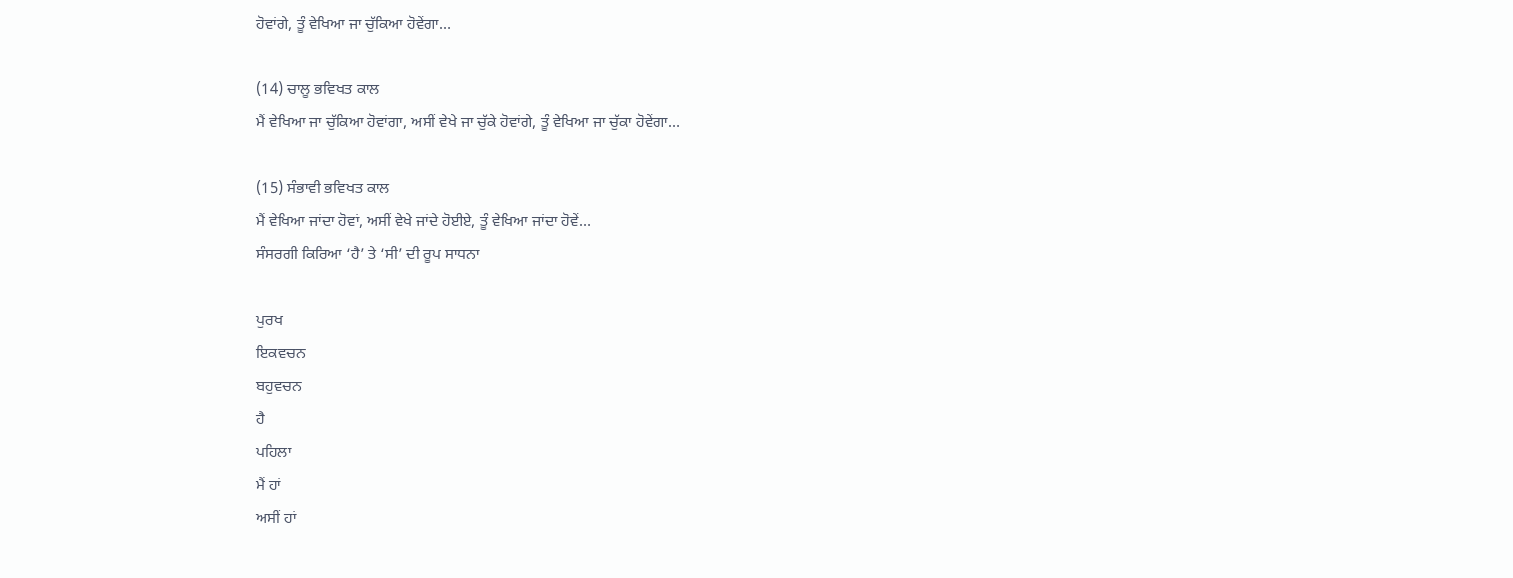ਹੋਵਾਂਗੇ, ਤੂੰ ਵੇਖਿਆ ਜਾ ਚੁੱਕਿਆ ਹੋਵੇਂਗਾ…

(14) ਚਾਲੂ ਭਵਿਖਤ ਕਾਲ
ਮੈਂ ਵੇਖਿਆ ਜਾ ਚੁੱਕਿਆ ਹੋਵਾਂਗਾ, ਅਸੀਂ ਵੇਖੇ ਜਾ ਚੁੱਕੇ ਹੋਵਾਂਗੇ, ਤੂੰ ਵੇਖਿਆ ਜਾ ਚੁੱਕਾ ਹੋਵੇਂਗਾ…

(15) ਸੰਭਾਵੀ ਭਵਿਖਤ ਕਾਲ
ਮੈਂ ਵੇਖਿਆ ਜਾਂਦਾ ਹੋਵਾਂ, ਅਸੀਂ ਵੇਖੇ ਜਾਂਦੇ ਹੋਈਏ, ਤੂੰ ਵੇਖਿਆ ਜਾਂਦਾ ਹੋਵੇਂ…
ਸੰਸਰਗੀ ਕਿਰਿਆ ‘ਹੈ’ ਤੇ ‘ਸੀ’ ਦੀ ਰੂਪ ਸਾਧਨਾ

ਪੁਰਖ
ਇਕਵਚਨ
ਬਹੁਵਚਨ
ਹੈ
ਪਹਿਲਾ
ਮੈਂ ਹਾਂ
ਅਸੀਂ ਹਾਂ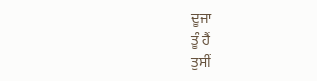ਦੂਜਾ
ਤੂੰ ਹੈਂ
ਤੁਸੀਂ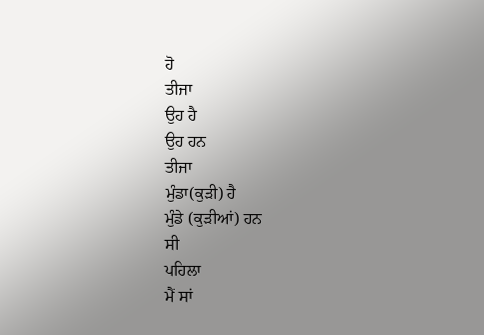ਹੋ
ਤੀਜਾ
ਉਹ ਹੈ
ਉਹ ਹਨ
ਤੀਜਾ
ਮੁੰਡਾ(ਕੁੜੀ) ਹੈ
ਮੁੰਡੇ (ਕੁੜੀਆਂ) ਹਨ
ਸੀ
ਪਹਿਲਾ
ਮੈਂ ਸਾਂ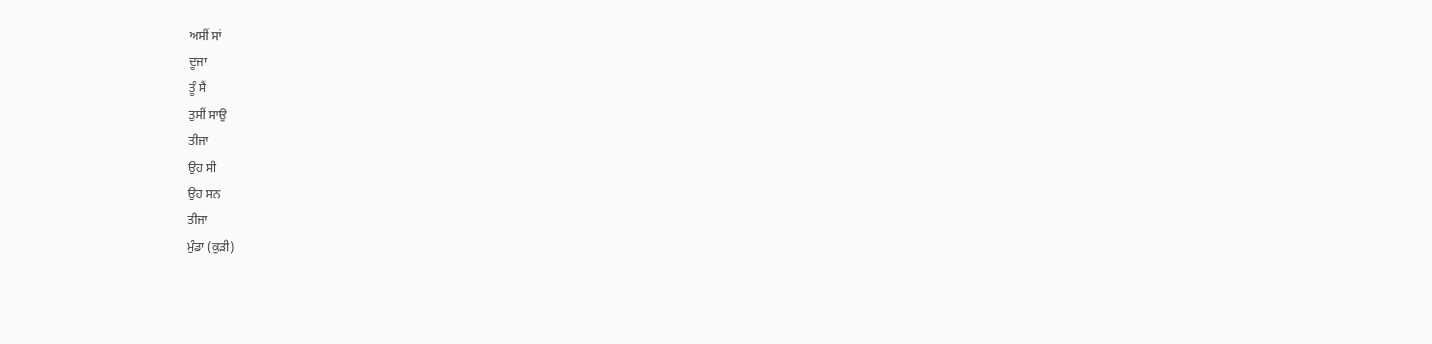ਅਸੀਂ ਸਾਂ
ਦੂਜਾ
ਤੂੰ ਸੈਂ
ਤੁਸੀਂ ਸਾਉ
ਤੀਜਾ
ਉਹ ਸੀ
ਉਹ ਸਨ
ਤੀਜਾ
ਮੁੰਡਾ (ਕੁੜੀ)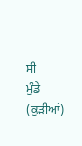ਸੀ
ਮੁੰਡੇ (ਕੁੜੀਆਂ)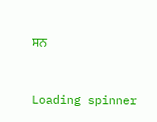ਸਨ



Loading spinner